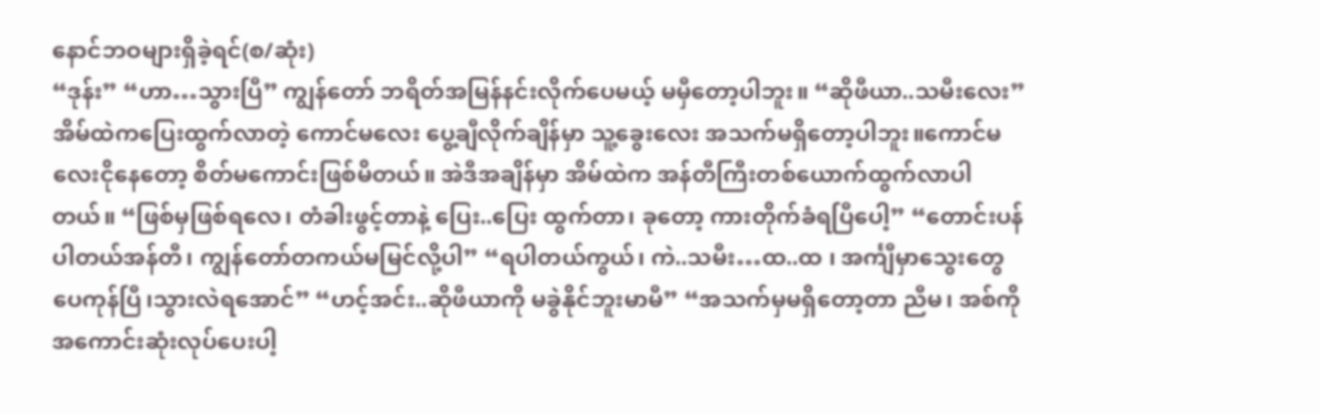နောင်ဘဝများရှိခဲ့ရင်(စ/ဆုံး)
“ဒုန်း” “ဟာ…သွားပြီ” ကျွန်တော် ဘရိတ်အမြန်နင်းလိုက်ပေမယ့် မမှီတော့ပါဘူး။ “ဆိုဖီယာ..သမီးလေး” အိမ်ထဲကပြေးထွက်လာတဲ့ ကောင်မလေး ပွေ့ချီလိုက်ချိန်မှာ သူ့ခွေးလေး အသက်မရှိတော့ပါဘူး။ကောင်မလေးငိုနေတော့ စိတ်မကောင်းဖြစ်မိတယ်။ အဲဒီအချိန်မှာ အိမ်ထဲက အန်တီကြီးတစ်ယောက်ထွက်လာပါတယ်။ “ဖြစ်မှဖြစ်ရလေ၊ တံခါးဖွင့်တာနဲ့ ပြေး..ပြေး ထွက်တာ၊ ခုတော့ ကားတိုက်ခံရပြီပေါ့” “တောင်းပန်ပါတယ်အန်တီ၊ ကျွန်တော်တကယ်မမြင်လို့ပါ” “ရပါတယ်ကွယ်၊ ကဲ..သမီး…ထ..ထ ၊ အင်္ကျီမှာသွေးတွေပေကုန်ပြီ၊သွားလဲရအောင်” “ဟင့်အင်း..ဆိုဖီယာကို မခွဲနိုင်ဘူးမာမီ” “အသက်မှမရှိတော့တာ ညီမ၊ အစ်ကို အကောင်းဆုံးလုပ်ပေးပါ့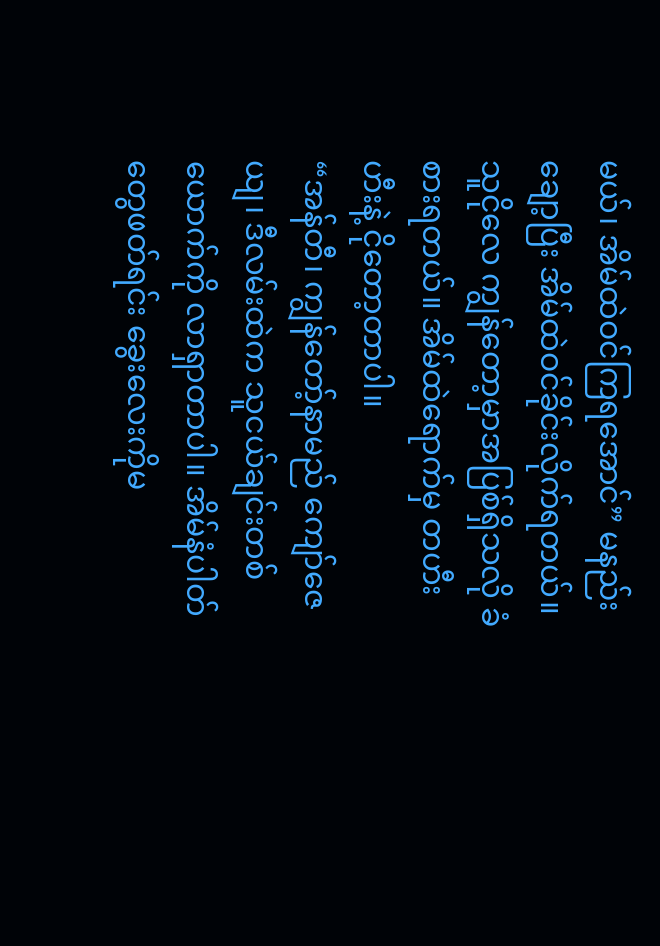မယ်၊ အိမ်ထဲဝင်ကြရအောင်” မနည်းချော့ပြီး အိမ်ထဲဝင်ခိုင်းလိုက်ရတယ်။သူငိုလေ ကျွန်တော့မှာအပြစ်ရှိသလို ခံစားရတယ်။ အိမ်ထဲရောက်မှ တဟီးဟီးနဲ့ ငိုတော့တာပါ။
“အန်တီ၊ ကျွန်တော့်နာမည် ကျော်ဇေယျ၊ ဒီလမ်းထဲက သူငယ်ချင်းတစ်ယောက်ကို လာရှာတာပါ။ အိမ်နံပါတ်တွေဖတ်ရင်း ခွေးလေးကိုမ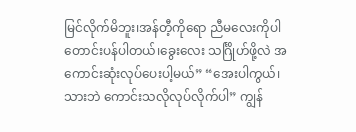မြင်လိုက်မိဘူး၊အန်တီ့ကိုရော ညီမလေးကိုပါတောင်းပန်ပါတယ်၊ခွေးလေး သင်္ဂြိုဟ်ဖို့လဲ အကောင်းဆုံးလုပ်ပေးပါ့မယ်” “အေးပါကွယ်၊သားဘဲ ကောင်းသလိုလုပ်လိုက်ပါ” ကျွန်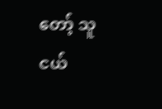တော့် သူငယ်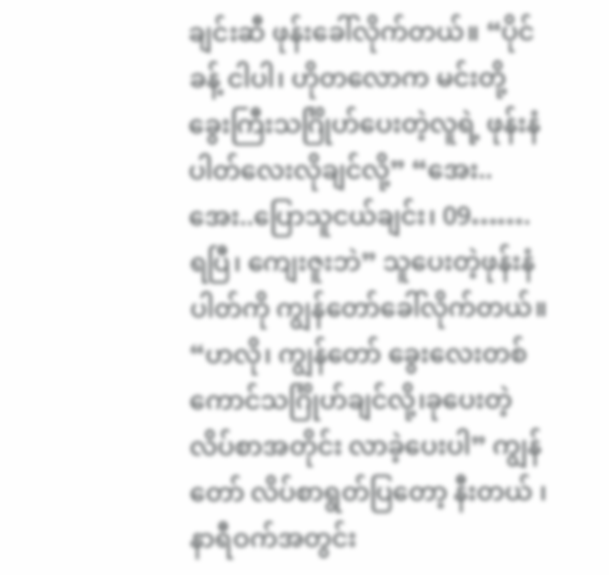ချင်းဆီ ဖုန်းခေါ်လိုက်တယ်။ “ပိုင်ခန့် ငါပါ၊ ဟိုတလောက မင်းတို့ခွေးကြီးသင်္ဂြိုဟ်ပေးတဲ့လူရဲ့ ဖုန်းနံပါတ်လေးလိုချင်လို့” “အေး..အေး..ပြောသူငယ်ချင်း၊ 09……. ရပြီ၊ ကျေးဇူးဘဲ” သူပေးတဲ့ဖုန်းနံပါတ်ကို ကျွန်တော်ခေါ်လိုက်တယ်။ “ဟလို၊ ကျွန်တော် ခွေးလေးတစ်ကောင်သင်္ဂြိုဟ်ချင်လို့၊ခုပေးတဲ့လိပ်စာအတိုင်း လာခဲ့ပေးပါ” ကျွန်တော် လိပ်စာရွတ်ပြတော့ နီးတယ် ၊ နာရီဝက်အတွင်း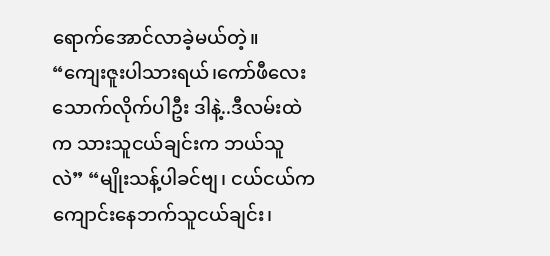ရောက်အောင်လာခဲ့မယ်တဲ့။ “ကျေးဇူးပါသားရယ်၊ကော်ဖီလေးသောက်လိုက်ပါဦး ဒါနဲ့..ဒီလမ်းထဲက သားသူငယ်ချင်းက ဘယ်သူလဲ” “မျိုးသန့်ပါခင်ဗျ၊ ငယ်ငယ်ကကျောင်းနေဘက်သူငယ်ချင်း၊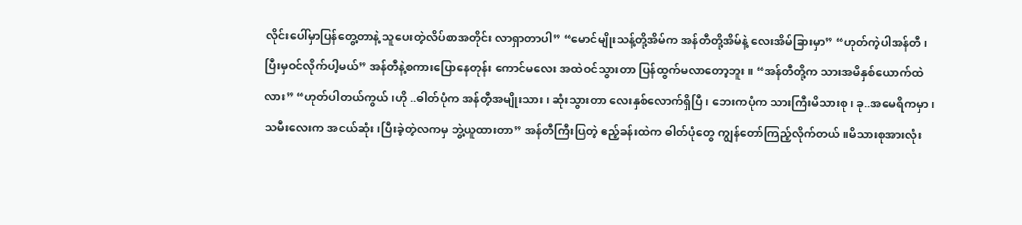လိုင်းပေါ်မှာပြန်တွေ့တာနဲ့ သူပေးတဲ့လိပ်စာအတိုင်း လာရှာတာပါ” “မောင်မျိုးသန့်တို့အိမ်က အန်တီတို့အိမ်နဲ့ လေးအိမ်ခြားမှာ” “ဟုတ်ကဲ့ပါအန်တီ၊ ပြီးမှဝင်လိုက်ပါ့မယ်” အန်တီနဲ့စကားပြောနေတုန်း ကောင်မလေး အထဲဝင်သွားတာ ပြန်ထွက်မလာတော့ဘူး။ “အန်တီတို့က သားအမိနှစ်ယောက်ထဲလား” “ဟုတ်ပါတယ်ကွယ်၊ဟို ..ဓါတ်ပုံက အန်တီ့အမျိုးသား၊ ဆုံးသွားတာ လေးနှစ်လောက်ရှိပြီ၊ ဘေးကပုံက သားကြီးမိသားစု၊ ခု..အမေရိကမှာ၊ သမီးလေးက အငယ်ဆုံး၊ပြီးခဲ့တဲ့လကမှ ဘွဲ့ယူထားတာ” အန်တီကြီးပြတဲ့ ဧည့်ခန်းထဲက ဓါတ်ပုံတွေ ကျွန်တော်ကြည့်လိုက်တယ်။မိသားစုအားလုံး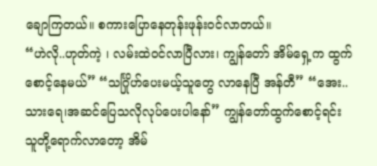ချောကြတယ်။ စကားပြောနေတုန်းဖုန်းဝင်လာတယ်။
“ဟဲလို..ဟုတ်ကဲ့ ၊ လမ်းထဲဝင်လာပြီလား၊ ကျွန်တော် အိမ်ရှေ့က ထွက်စောင့်နေမယ်” “သင်္ဂြိုဟ်ပေးမယ့်သူတွေ လာနေပြီ အန်တီ” “အေး..သားရေ၊အဆင်ပြေသလိုလုပ်ပေးပါနော်” ကျွန်တော်ထွက်စောင့်ရင်း သူတို့ရောက်လာတော့ အိမ်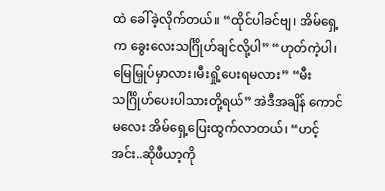ထဲ ခေါ်ခဲ့လိုက်တယ်။ “ထိုင်ပါခင်ဗျ၊ အိမ်ရှေ့က ခွေးလေးသင်္ဂြိုဟ်ချင်လို့ပါ” “ဟုတ်ကဲ့ပါ၊ မြေမြှုပ်မှာလား၊မီးရှို့ပေးရမလား” “မီးသင်္ဂြိုဟ်ပေးပါသားတို့ရယ်” အဲဒီအချိန် ကောင်မလေး အိမ်ရှေ့ပြေးထွက်လာတယ်၊ “ဟင့်အင်း..ဆိုဖီယာ့ကို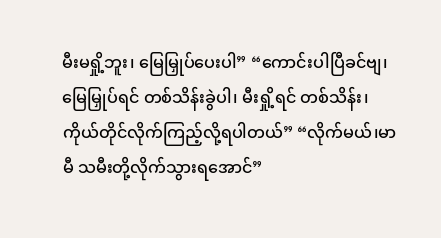မီးမရှို့ဘူး၊ မြေမြှုပ်ပေးပါ” “ကောင်းပါပြီခင်ဗျ၊ မြေမြှုပ်ရင် တစ်သိန်းခွဲပါ၊ မီးရှို့ရင် တစ်သိန်း၊ ကိုယ်တိုင်လိုက်ကြည့်လို့ရပါတယ်” “လိုက်မယ်၊မာမီ သမီးတို့လိုက်သွားရအောင်”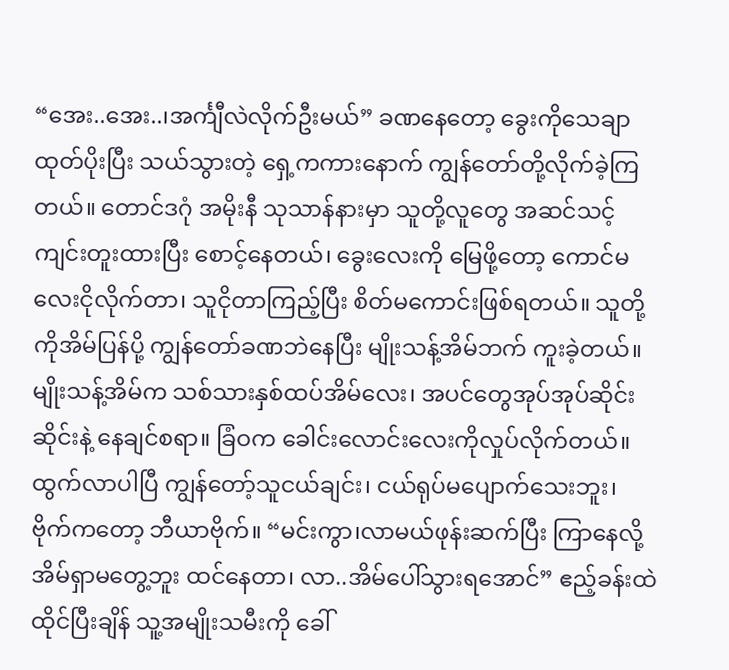“အေး..အေး..၊အင်္ကျီလဲလိုက်ဦးမယ်” ခဏနေတော့ ခွေးကိုသေချာထုတ်ပိုးပြီး သယ်သွားတဲ့ ရှေ့ကကားနောက် ကျွန်တော်တို့လိုက်ခဲ့ကြတယ်။ တောင်ဒဂုံ အမိုးနီ သုသာန်နားမှာ သူတို့လူတွေ အဆင်သင့် ကျင်းတူးထားပြီး စောင့်နေတယ်၊ ခွေးလေးကို မြေဖို့တော့ ကောင်မလေးငိုလိုက်တာ၊ သူငိုတာကြည့်ပြီး စိတ်မကောင်းဖြစ်ရတယ်။ သူတို့ကိုအိမ်ပြန်ပို့ ကျွန်တော်ခဏဘဲနေပြီး မျိုးသန့်အိမ်ဘက် ကူးခဲ့တယ်။ မျိုးသန့်အိမ်က သစ်သားနှစ်ထပ်အိမ်လေး၊ အပင်တွေအုပ်အုပ်ဆိုင်းဆိုင်းနဲ့ နေချင်စရာ။ ခြံဝက ခေါင်းလောင်းလေးကိုလှုပ်လိုက်တယ်။ထွက်လာပါပြီ ကျွန်တော့်သူငယ်ချင်း၊ ငယ်ရုပ်မပျောက်သေးဘူး၊ ဗိုက်ကတော့ ဘီယာဗိုက်။ “မင်းကွာ၊လာမယ်ဖုန်းဆက်ပြီး ကြာနေလို့ အိမ်ရှာမတွေ့ဘူး ထင်နေတာ၊ လာ..အိမ်ပေါ်သွားရအောင်” ဧည့်ခန်းထဲထိုင်ပြီးချိန် သူ့အမျိုးသမီးကို ခေါ်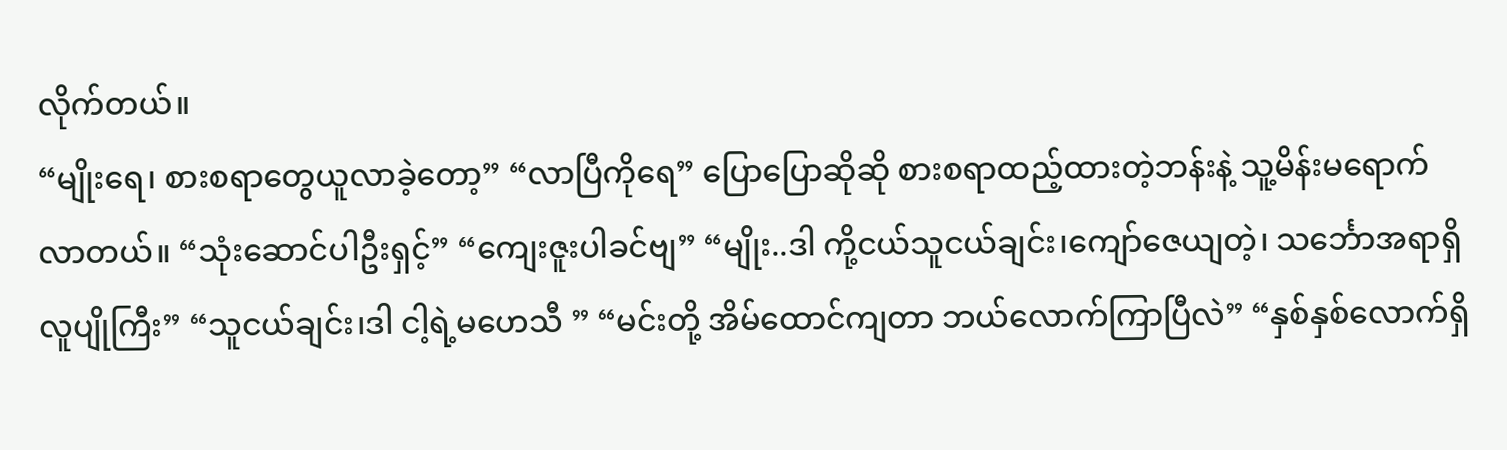လိုက်တယ်။
“မျိုးရေ၊ စားစရာတွေယူလာခဲ့တော့” “လာပြီကိုရေ” ပြောပြောဆိုဆို စားစရာထည့်ထားတဲ့ဘန်းနဲ့ သူ့မိန်းမရောက်လာတယ်။ “သုံးဆောင်ပါဦးရှင့်” “ကျေးဇူးပါခင်ဗျ” “မျိုး..ဒါ ကို့ငယ်သူငယ်ချင်း၊ကျော်ဇေယျတဲ့၊ သင်္ဘောအရာရှိ လူပျိုကြီး” “သူငယ်ချင်း၊ဒါ ငါ့ရဲ့မဟေသီ ” “မင်းတို့ အိမ်ထောင်ကျတာ ဘယ်လောက်ကြာပြီလဲ” “နှစ်နှစ်လောက်ရှိ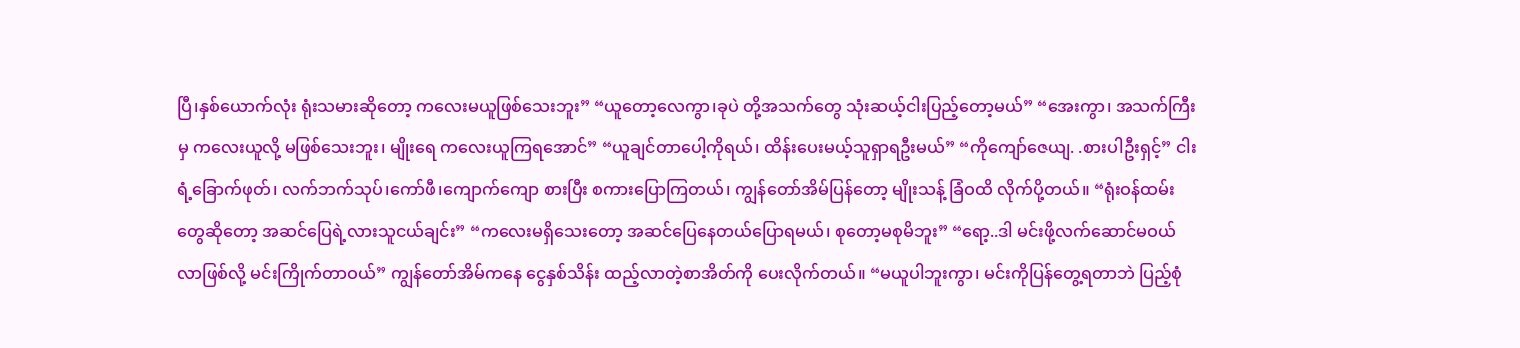ပြီ၊နှစ်ယောက်လုံး ရုံးသမားဆိုတော့ ကလေးမယူဖြစ်သေးဘူး” “ယူတော့လေကွာ၊ခုပဲ တို့အသက်တွေ သုံးဆယ့်ငါးပြည့်တော့မယ်” “အေးကွာ၊ အသက်ကြီးမှ ကလေးယူလို့ မဖြစ်သေးဘူး၊ မျိုးရေ ကလေးယူကြရအောင်” “ယူချင်တာပေါ့ကိုရယ်၊ ထိန်းပေးမယ့်သူရှာရဦးမယ်” “ကိုကျော်ဇေယျ. .စားပါဦးရှင့်” ငါးရံ့ခြောက်ဖုတ်၊ လက်ဘက်သုပ်၊ကော်ဖီ၊ကျောက်ကျော စားပြီး စကားပြောကြတယ်၊ ကျွန်တော်အိမ်ပြန်တော့ မျိုးသန့် ခြံဝထိ လိုက်ပို့တယ်။ “ရုံးဝန်ထမ်းတွေဆိုတော့ အဆင်ပြေရဲ့လားသူငယ်ချင်း” “ကလေးမရှိသေးတော့ အဆင်ပြေနေတယ်ပြောရမယ်၊ စုတော့မစုမိဘူး” “ရော့..ဒါ မင်းဖို့လက်ဆောင်မဝယ်လာဖြစ်လို့ မင်းကြိုက်တာဝယ်” ကျွန်တော်အိမ်ကနေ ငွေနှစ်သိန်း ထည့်လာတဲ့စာအိတ်ကို ပေးလိုက်တယ်။ “မယူပါဘူးကွာ၊ မင်းကိုပြန်တွေ့ရတာဘဲ ပြည့်စုံ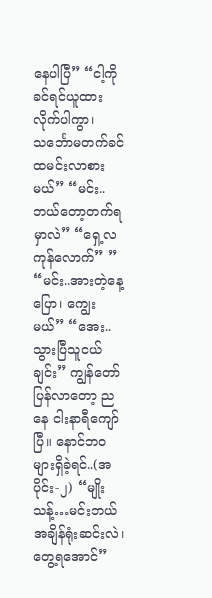နေပါပြီ” “ငါ့ကိုခင်ရင်ယူထားလိုက်ပါကွာ၊ သင်္ဘောမတက်ခင် ထမင်းလာစားမယ်” “မင်း..ဘယ်တော့တက်ရမှာလဲ” “ရှေ့လကုန်လောက်” ” “မင်း..အားတဲ့နေ့ပြော၊ ကျွေးမယ်” “အေး..သွားပြီသူငယ်ချင်း” ကျွန်တော် ပြန်လာတော့ ညနေ ငါးနာရီကျော်ပြီ။ နောင်ဘဝများရှိခဲ့ရင်..(အပိုင်း-၂) “မျိုးသန့်…မင်းဘယ်အချိန်ရုံးဆင်းလဲ၊တွေ့ရအောင်”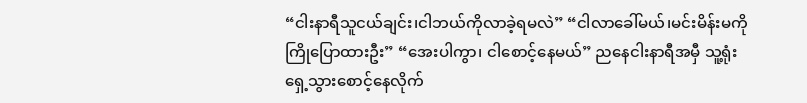“ငါးနာရီသူငယ်ချင်း၊ငါဘယ်ကိုလာခဲ့ရမလဲ” “ငါလာခေါ်မယ်၊မင်းမိန်းမကိုကြိုပြောထားဦး” “အေးပါကွာ၊ ငါစောင့်နေမယ်” ညနေငါးနာရီအမှီ သူ့ရုံးရှေ့သွားစောင့်နေလိုက်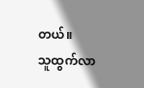တယ်။
သူထွက်လာ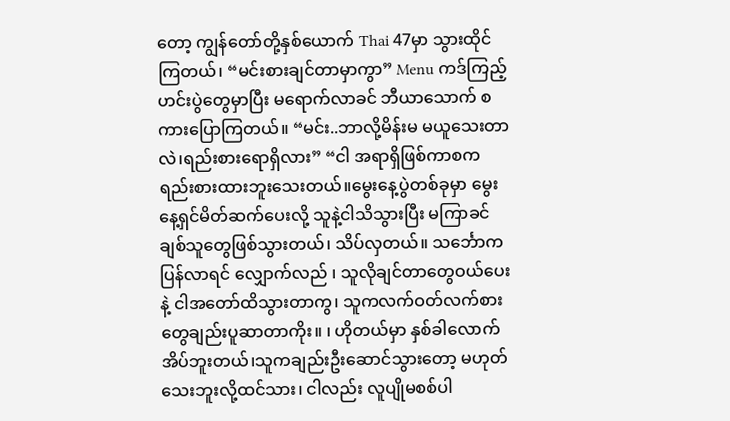တော့ ကျွန်တော်တို့နှစ်ယောက် Thai 47မှာ သွားထိုင်ကြတယ်၊ “မင်းစားချင်တာမှာကွာ” Menu ကဒ်ကြည့် ဟင်းပွဲတွေမှာပြီး မရောက်လာခင် ဘီယာသောက် စကားပြောကြတယ်။ “မင်း..ဘာလို့မိန်းမ မယူသေးတာလဲ၊ရည်းစားရောရှိလား” “ငါ အရာရှိဖြစ်ကာစက ရည်းစားထားဘူးသေးတယ်။မွေးနေ့ပွဲတစ်ခုမှာ မွေးနေ့ရှင်မိတ်ဆက်ပေးလို့ သူနဲ့ငါသိသွားပြီး မကြာခင် ချစ်သူတွေဖြစ်သွားတယ်၊ သိပ်လှတယ်။ သင်္ဘောကပြန်လာရင် လျှောက်လည် ၊ သူလိုချင်တာတွေဝယ်ပေးနဲ့ ငါအတော်ထိသွားတာကွ၊ သူကလက်ဝတ်လက်စားတွေချည်းပူဆာတာကိုး။ ၊ ဟိုတယ်မှာ နှစ်ခါလောက်အိပ်ဘူးတယ်၊သူကချည်းဦးဆောင်သွားတော့ မဟုတ်သေးဘူးလို့ထင်သား၊ ငါလည်း လူပျိုမစစ်ပါ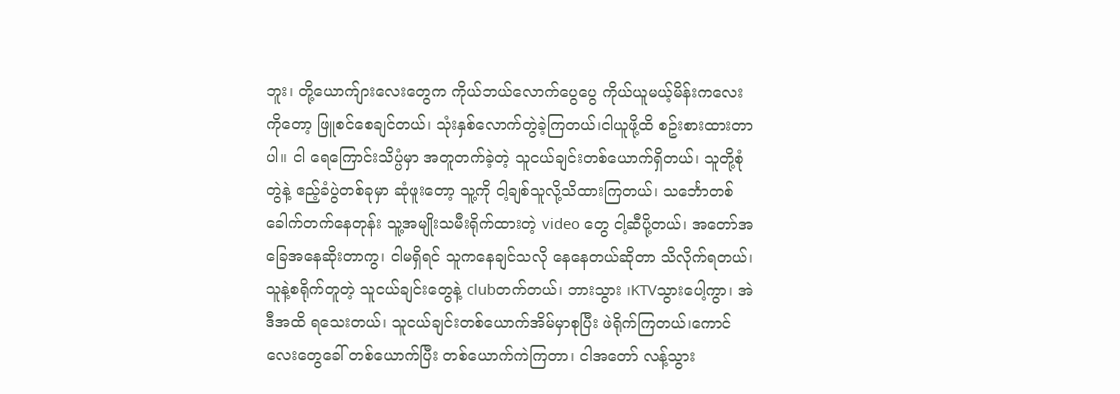ဘူး၊ တို့ယောက်ျားလေးတွေက ကိုယ်ဘယ်လောက်ပွေပွေ ကိုယ်ယူမယ့်မိန်းကလေးကိုတော့ ဖြူစင်စေချင်တယ်၊ သုံးနှစ်လောက်တွဲခဲ့ကြတယ်၊ငါယူဖို့ထိ စဥ်းစားထားတာပါ။ ငါ ရေကြောင်းသိပ္ပံမှာ အတူတက်ခဲ့တဲ့ သူငယ်ချင်းတစ်ယောက်ရှိတယ်၊ သူတို့စုံတွဲနဲ့ ဧည့်ခံပွဲတစ်ခုမှာ ဆုံဖူးတော့ သူ့ကို ငါ့ချစ်သူလို့သိထားကြတယ်၊ သင်္ဘောတစ်ခေါက်တက်နေတုန်း သူ့အမျိုးသမီးရိုက်ထားတဲ့ video တွေ ငါ့ဆီပို့တယ်၊ အတော်အခြေအနေဆိုးတာကွ၊ ငါမရှိရင် သူကနေချင်သလို နေနေတယ်ဆိုတာ သိလိုက်ရတယ်၊ သူနဲ့စရိုက်တူတဲ့ သူငယ်ချင်းတွေနဲ့ clubတက်တယ်၊ ဘားသွား ၊KTVသွားပေါ့ကွာ၊ အဲဒီအထိ ရသေးတယ်၊ သူငယ်ချင်းတစ်ယောက်အိမ်မှာစုပြီး ဖဲရိုက်ကြတယ်၊ကောင်လေးတွေခေါ် တစ်ယောက်ပြီး တစ်ယောက်ကဲကြတာ၊ ငါအတော် လန့်သွား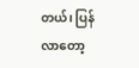တယ်၊ ပြန်လာတော့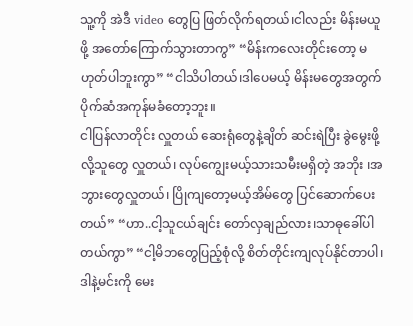သူ့ကို အဲဒီ video တွေပြ ဖြတ်လိုက်ရတယ်၊ငါလည်း မိန်းမယူဖို့ အတော်ကြောက်သွားတာကွ” “မိန်းကလေးတိုင်းတော့ မဟုတ်ပါဘူးကွာ” “ငါသိပါတယ်၊ဒါပေမယ့် မိန်းမတွေအတွက် ပိုက်ဆံအကုန်မခံတော့ဘူး။
ငါပြန်လာတိုင်း လှူတယ် ဆေးရုံတွေနဲ့ချိတ် ဆင်းရဲပြီး ခွဲမွေးဖို့လို့သူတွေ လှူတယ်၊ လုပ်ကျွေးမယ့်သားသမီးမရှိတဲ့ အဘိုး ၊အဘွားတွေလှူတယ်၊ ပြိုကျတော့မယ့်အိမ်တွေ ပြင်ဆောက်ပေးတယ်” “ဟာ..ငါ့သူငယ်ချင်း တော်လှချည်လား၊သာဓုခေါ်ပါတယ်ကွာ” “ငါ့မိဘတွေပြည့်စုံလို့ စိတ်တိုင်းကျလုပ်နိုင်တာပါ၊ဒါနဲ့မင်းကို မေး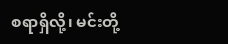စရာရှိလို့၊ မင်းတို့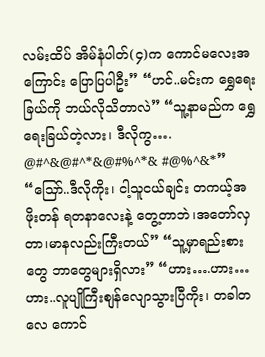လမ်းထိပ် အိမ်နံပါတ်(၄)က ကောင်မလေးအကြောင်း ပြောပြပါဦး” “ဟင်..မင်းက ရွှေရေးခြယ်ကို ဘယ်လိုသိတာလဲ” “သူ့နာမည်က ရွှေရေးခြယ်တဲ့လား၊ ဒီလိုကွ…. @#^&@#^*&@#%^*& #@%^&*” “သြော်..ဒီလိုကိုး၊ ငါ့သူငယ်ချင်း တကယ့်အဖိုးတန် ရတနာလေးနဲ့ တွေ့တာဘဲ၊အတော်လှတာ၊မာနလည်းကြီးတယ်” “သူ့မှာရည်းစားတွေ ဘာတွေများရှိလား” “ဟား….ဟား…ဟား..လူပျိုကြီးစျန်လျောသွားပြီကိုး၊ တခါတလေ ကောင်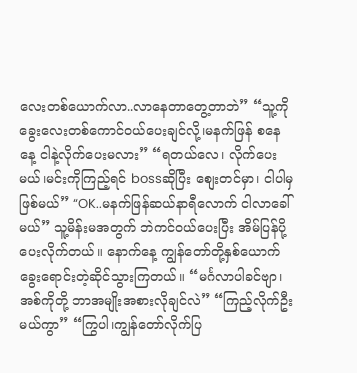လေးတစ်ယောက်လာ..လာနေတာတွေ့တာဘဲ” “သူ့ကိုခွေးလေးတစ်ကောင်ဝယ်ပေးချင်လို့၊မနက်ဖြန် စနေနေ့ ငါနဲ့လိုက်ပေးမလား” “ရတယ်လေ၊ လိုက်ပေးမယ်၊မင်းကိုကြည့်ရင် bossဆိုပြီး စျေးတင်မှာ၊ ငါပါမှဖြစ်မယ်” “OK..မနက်ဖြန်ဆယ်နာရီလောက် ငါလာခေါ်မယ်” သူ့မိန်းမအတွက် ဘဲကင်ဝယ်ပေးပြီး အိမ်ပြန်ပို့ပေးလိုက်တယ်။ နောက်နေ့ ကျွန်တော်တို့နှစ်ယောက် ခွေးရောင်းတဲ့ဆိုင်သွားကြတယ်။ “မင်္ဂလာပါခင်ဗျာ၊ အစ်ကိုတို့ ဘာအမျိုးအစားလိုချင်လဲ” “ကြည့်လိုက်ဦးမယ်ကွာ” “ကြွပါ၊ကျွန်တော်လိုက်ပြ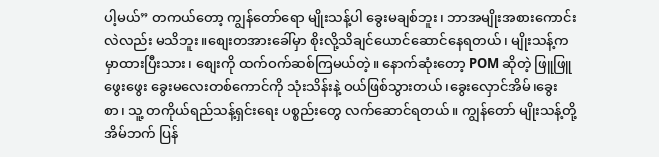ပါ့မယ်” တကယ်တော့ ကျွန်တော်ရော မျိုးသန့်ပါ ခွေးမချစ်ဘူး၊ ဘာအမျိုးအစားကောင်းလဲလည်း မသိဘူး။စျေးတအားခေါ်မှာ စိုးလို့သိချင်ယောင်ဆောင်နေရတယ်၊ မျိုးသန့်က မှာထားပြီးသား၊ စျေးကို ထက်ဝက်ဆစ်ကြမယ်တဲ့။ နောက်ဆုံးတော့ POM ဆိုတဲ့ ဖြူဖြူဖွေးဖွေး ခွေးမလေးတစ်ကောင်ကို သုံးသိန်းနဲ့ ဝယ်ဖြစ်သွားတယ်၊ခွေးလှောင်အိမ်၊ခွေးစာ၊ သူ့ တကိုယ်ရည်သန့်ရှင်းရေး ပစ္စည်းတွေ လက်ဆောင်ရတယ်။ ကျွန်တော် မျိုးသန့်တို့အိမ်ဘက် ပြန်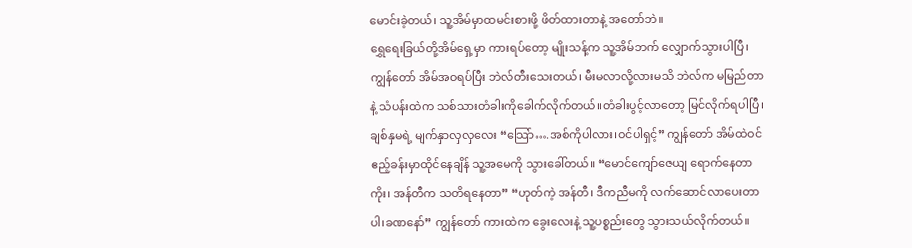မောင်းခဲ့တယ်၊ သူ့အိမ်မှာထမင်းစားဖို့ ဖိတ်ထားတာနဲ့ အတော်ဘဲ။
ရွှေရေးခြယ်တို့အိမ်ရှေ့မှာ ကားရပ်တော့ မျိုးသန့်က သူ့အိမ်ဘက် လျှောက်သွားပါပြီ၊ ကျွန်တော် အိမ်အဝရပ်ပြီး ဘဲလ်တီးသေးတယ်၊ မီးမလာလို့လားမသိ ဘဲလ်က မမြည်တာနဲ့ သံပန်းထဲက သစ်သားတံခါးကိုခေါက်လိုက်တယ်။တံခါးပွင့်လာတော့ မြင်လိုက်ရပါပြီ၊ ချစ်နှမရဲ့ မျက်နှာလှလှလေး “သြော်….အစ်ကိုပါလား၊ဝင်ပါရှင့်” ကျွန်တော် အိမ်ထဲဝင် ဧည့်ခန်းမှာထိုင်နေချိန် သူ့အမေကို သွားခေါ်တယ်။ “မောင်ကျော်ဇေယျ ရောက်နေတာကိုး၊ အန်တီက သတိရနေတာ” “ဟုတ်ကဲ့ အန်တီ၊ ဒီကညီမကို လက်ဆောင်လာပေးတာပါ၊ခဏနော်” ကျွန်တော် ကားထဲက ခွေးလေးနဲ့ သူ့ပစ္စည်းတွေ သွားသယ်လိုက်တယ်။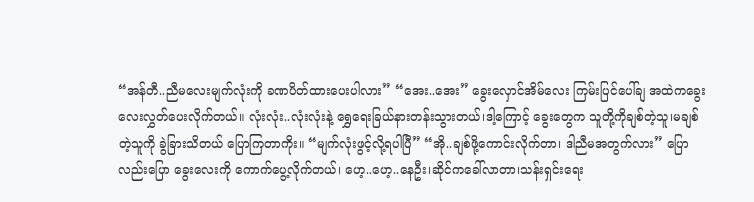“အန်တီ..ညီမလေးမျက်လုံးကို ခဏပိတ်ထားပေးပါလား” “အေး..အေး” ခွေးလှောင်အိမ်လေး ကြမ်းပြင်ပေါ်ချ အထဲကခွေးလေးလွှတ်ပေးလိုက်တယ်။ လုံးလုံး..လုံးလုံးနဲ့ ရွှေရေးခြယ်နားတန်းသွားတယ်၊ဒါ့ကြောင့် ခွေးတွေက သူတို့ကိုချစ်တဲ့သူ၊မချစ်တဲ့သူကို ခွဲခြားသိတယ် ပြောကြတာကိုး။ “မျက်လုံးဖွင့်လို့ရပါပြီ” “အို..ချစ်ဖို့ကောင်းလိုက်တာ၊ ဒါညီမအတွက်လား” ပြောလည်းပြော ခွေးလေးကို ကောက်ပွေ့လိုက်တယ်၊ ဟေ့..ဟေ့..နေဦး၊ဆိုင်ကခေါ်လာတာ၊သန်းရှင်းရေး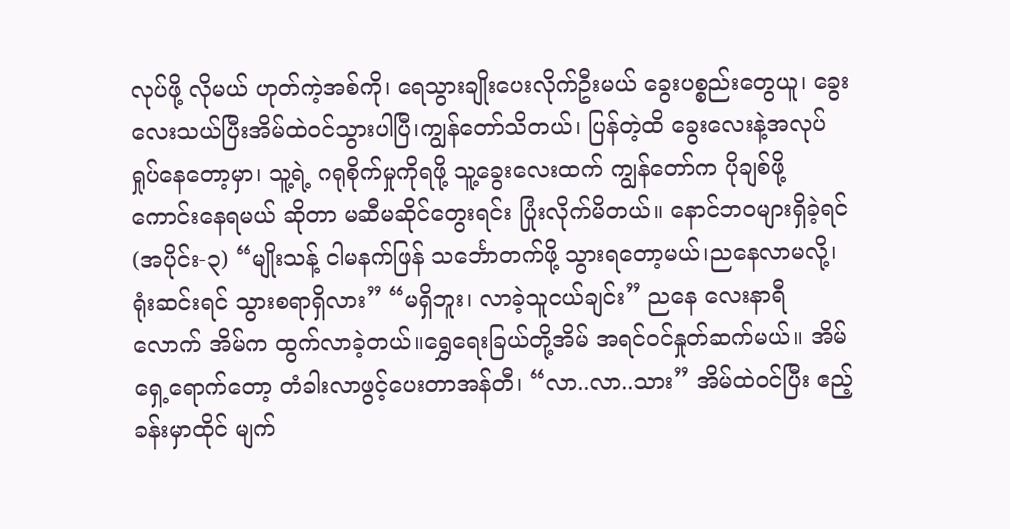လုပ်ဖို့ လိုမယ် ဟုတ်ကဲ့အစ်ကို၊ ရေသွားချိုးပေးလိုက်ဦးမယ် ခွေးပစ္စည်းတွေယူ၊ ခွေးလေးသယ်ပြီးအိမ်ထဲဝင်သွားပါပြီ၊ကျွန်တော်သိတယ်၊ ပြန်တဲ့ထိ ခွေးလေးနဲ့အလုပ်ရှုပ်နေတော့မှာ၊ သူ့ရဲ့ ဂရုစိုက်မှုကိုရဖို့ သူ့ခွေးလေးထက် ကျွန်တော်က ပိုချစ်ဖို့ကောင်းနေရမယ် ဆိုတာ မဆီမဆိုင်တွေးရင်း ပြုံးလိုက်မိတယ်။ နောင်ဘဝများရှိခဲ့ရင်(အပိုင်း-၃) “မျိုးသန့် ငါမနက်ဖြန် သင်္ဘောတက်ဖို့ သွားရတော့မယ်၊ညနေလာမလို့၊ရုံးဆင်းရင် သွားစရာရှိလား” “မရှိဘူး၊ လာခဲ့သူငယ်ချင်း” ညနေ လေးနာရီလောက် အိမ်က ထွက်လာခဲ့တယ်။ရွှေရေးခြယ်တို့အိမ် အရင်ဝင်နှုတ်ဆက်မယ်။ အိမ်ရှေ့ရောက်တော့ တံခါးလာဖွင့်ပေးတာအန်တီ၊ “လာ..လာ..သား” အိမ်ထဲဝင်ပြီး ဧည့်ခန်းမှာထိုင် မျက်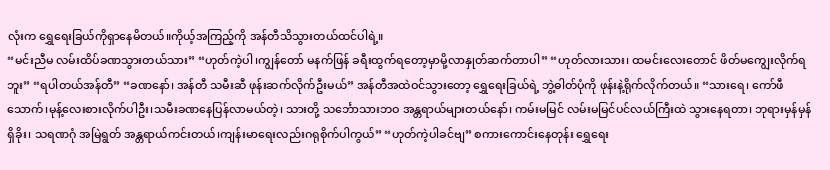လုံးက ရွှေရေးခြယ်ကိုရှာနေမိတယ်။ကိုယ့်အကြည့်ကို အန်တီသိသွားတယ်ထင်ပါရဲ့။
“မင်းညီမ လမ်းထိပ်ခဏသွားတယ်သား” “ဟုတ်ကဲ့ပါ၊ကျွန်တော် မနက်ဖြန် ခရီးထွက်ရတော့မှာမို့လာနှုတ်ဆက်တာပါ” “ဟုတ်လားသား၊ ထမင်းလေးတောင် ဖိတ်မကျွေးလိုက်ရဘူး” “ရပါတယ်အန်တီ” “ခဏနော်၊ အန်တီ သမီးဆီ ဖုန်းဆက်လိုက်ဦးမယ်” အန်တီအထဲဝင်သွားတော့ ရွှေရေးခြယ်ရဲ့ ဘွဲ့ဓါတ်ပုံကို ဖုန်းနဲ့ရိုက်လိုက်တယ်။ “သားရေ၊ ကော်ဖီသောက်၊မုန့်လေးစားလိုက်ပါဦး၊သမီးခဏနေပြန်လာမယ်တဲ့၊ သားတို့ သင်္ဘောသားဘဝ အန္တရာယ်များတယ်နော်၊ ကမ်းမမြင် လမ်းမမြင်ပင်လယ်ကြီးထဲ သွားနေရတာ၊ ဘုရားမှန်မှန်ရှိခိုး၊ သရဏဂုံ အမြဲရွတ် အန္တရာယ်ကင်းတယ်၊ကျန်းမာရေးလည်းဂရုစိုက်ပါကွယ်” “ဟုတ်ကဲ့ပါခင်ဗျ” စကားကောင်းနေတုန်း ရွှေရေး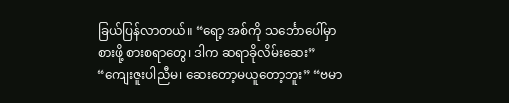ခြယ်ပြန်လာတယ်။ “ရော့ အစ်ကို သင်္ဘောပေါ်မှာစားဖို့ စားစရာတွေ၊ ဒါက ဆရာခိုလိမ်းဆေး” “ကျေးဇူးပါညီမ၊ ဆေးတော့မယူတော့ဘူး” “ဗမာ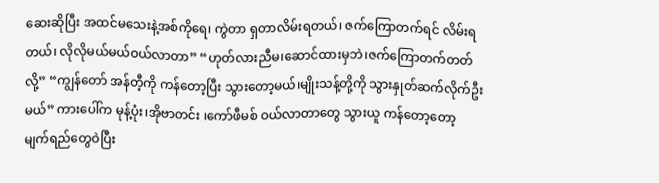ဆေးဆိုပြီး အထင်မသေးနဲ့အစ်ကိုရေ၊ ကွဲတာ ရှတာလိမ်းရတယ်၊ ဇက်ကြောတက်ရင် လိမ်းရတယ်၊ လိုလိုမယ်မယ်ဝယ်လာတာ” “ဟုတ်လားညီမ၊ဆောင်ထားမှဘဲ၊ဇက်ကြောတက်တတ်လို့” “ကျွန်တော် အန်တီ့ကို ကန်တော့ပြီး သွားတော့မယ်၊မျိုးသန့်တို့ကို သွားနှုတ်ဆက်လိုက်ဦးမယ်” ကားပေါ်က မုန့်ပုံး၊အိုဗာတင်း ၊ကော်ဖီမစ် ဝယ်လာတာတွေ သွားယူ ကန်တော့တော့ မျက်ရည်တွေဝဲပြီး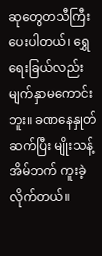ဆုတွေတသီကြီးပေးပါတယ်၊ ရွှေရေးခြယ်လည်း မျက်နှာမကောင်းဘူး။ ခဏနေနှုတ်ဆက်ပြီး မျိုးသန့်အိမ်ဘက် ကူးခဲ့လိုက်တယ်။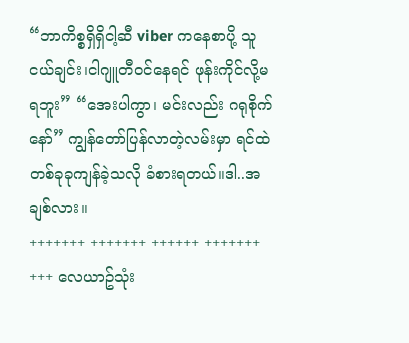“ဘာကိစ္စရှိရှိငါ့ဆီ viber ကနေစာပို့ သူငယ်ချင်း၊ငါဂျူတီဝင်နေရင် ဖုန်းကိုင်လို့မရဘူး” “အေးပါကွာ၊ မင်းလည်း ဂရုစိုက်နော်” ကျွန်တော်ပြန်လာတဲ့လမ်းမှာ ရင်ထဲ တစ်ခုခုကျန်ခဲ့သလို ခံစားရတယ်။ဒါ..အချစ်လား။
+++++++ +++++++ ++++++ +++++++ +++ လေယာဥ်သုံး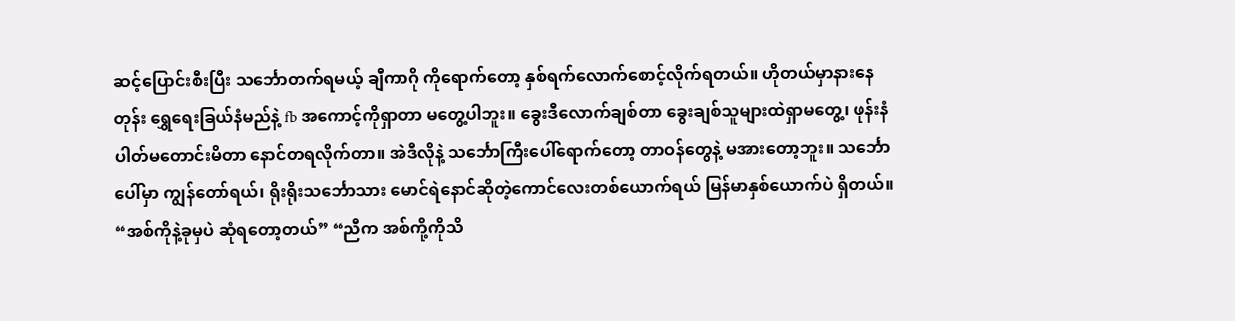ဆင့်ပြောင်းစီးပြီး သင်္ဘောတက်ရမယ့် ချီကာဂို ကိုရောက်တော့ နှစ်ရက်လောက်စောင့်လိုက်ရတယ်။ ဟိုတယ်မှာနားနေတုန်း ရွှေရေးခြယ်နံမည်နဲ့ fb အကောင့်ကိုရှာတာ မတွေ့ပါဘူး။ ခွေးဒီလောက်ချစ်တာ ခွေးချစ်သူများထဲရှာမတွေ့၊ ဖုန်းနံပါတ်မတောင်းမိတာ နောင်တရလိုက်တာ။ အဲဒီလိုနဲ့ သင်္ဘောကြီးပေါ်ရောက်တော့ တာဝန်တွေနဲ့ မအားတော့ဘူး။ သင်္ဘောပေါ်မှာ ကျွန်တော်ရယ်၊ ရိုးရိုးသင်္ဘောသား မောင်ရဲနောင်ဆိုတဲ့ကောင်လေးတစ်ယောက်ရယ် မြန်မာနှစ်ယောက်ပဲ ရှိတယ်။ “အစ်ကိုနဲ့ခုမှပဲ ဆုံရတော့တယ်” “ညီက အစ်ကို့ကိုသိ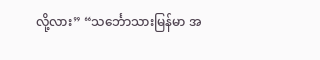လို့လား” “သင်္ဘောသားမြန်မာ အ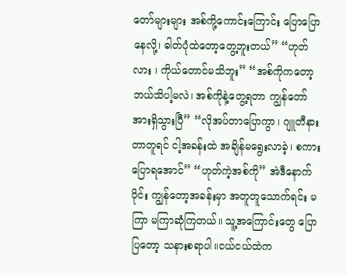တော်များများ အစ်ကို့ကောင်းကြောင်း ပြောပြောနေလို့၊ ဓါတ်ပုံထဲတော့တွေ့ဘူးတယ်” “ဟုတ်လား ၊ ကိုယ်တောင်မသိဘူး” “အစ်ကိုကတော့ ဘယ်သိပါ့မလဲ၊ အစ်ကိုနဲ့တွေ့ရတာ ကျွန်တော် အားရှိသွားပြီ” “လိုအပ်တာပြောကွာ၊ ဂျူတီနားတာတူရင် ငါ့အခန်းထဲ အချိန်မရွေးလာခဲ့၊ စကားပြောရအောင်” “ဟုတ်ကဲ့အစ်ကို” အဲဒီနောက်ပိုင်း ကျွန်တော့အခန်းမှာ အတူတူသောက်ရင်း မကြာ မကြာဆုံကြတယ်။ သူ့အကြောင်းတွေ ပြောပြတော့ သနားစရာပါ။ငယ်ငယ်ထဲက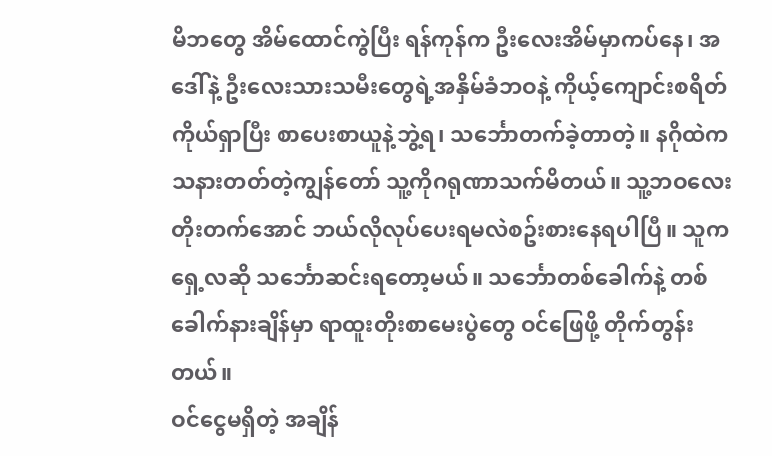မိဘတွေ အိမ်ထောင်ကွဲပြီး ရန်ကုန်က ဦးလေးအိမ်မှာကပ်နေ၊ အဒေါ်နဲ့ ဦးလေးသားသမီးတွေရဲ့အနှိမ်ခံဘဝနဲ့ ကိုယ့်ကျောင်းစရိတ် ကိုယ်ရှာပြီး စာပေးစာယူနဲ့ဘွဲ့ရ၊ သင်္ဘောတက်ခဲ့တာတဲ့။ နဂိုထဲက သနားတတ်တဲ့ကျွန်တော် သူ့ကိုဂရုဏာသက်မိတယ်။ သူ့ဘဝလေး တိုးတက်အောင် ဘယ်လိုလုပ်ပေးရမလဲစဥ်းစားနေရပါပြီ။ သူက ရှေ့လဆို သင်္ဘောဆင်းရတော့မယ်။ သင်္ဘောတစ်ခေါက်နဲ့ တစ်ခေါက်နားချိန်မှာ ရာထူးတိုးစာမေးပွဲတွေ ဝင်ဖြေဖို့ တိုက်တွန်းတယ်။
ဝင်ငွေမရှိတဲ့ အချိန်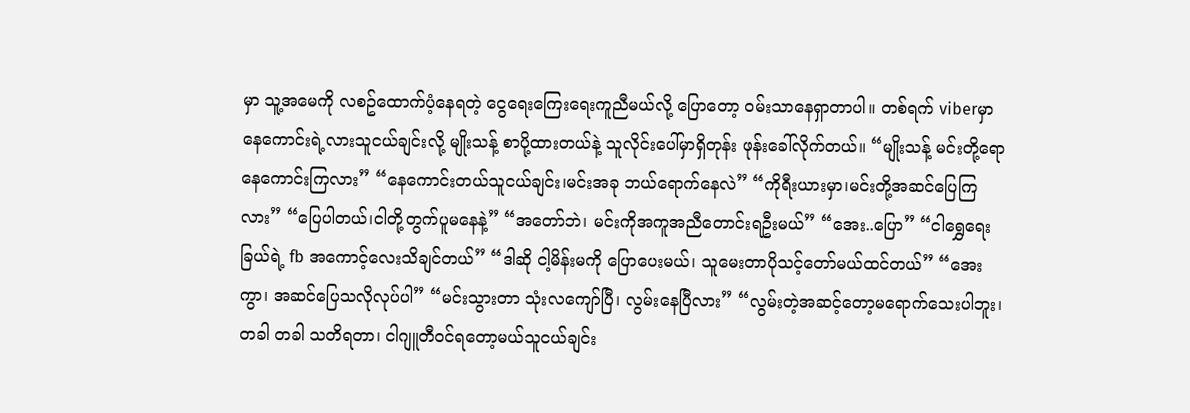မှာ သူ့အမေကို လစဥ်ထောက်ပံ့နေရတဲ့ ငွေရေးကြေးရေးကူညီမယ်လို့ ပြောတော့ ဝမ်းသာနေရှာတာပါ။ တစ်ရက် viberမှာ နေကောင်းရဲ့လားသူငယ်ချင်းလို့ မျိုးသန့် စာပို့ထားတယ်နဲ့ သူလိုင်းပေါ်မှာရှိတုန်း ဖုန်းခေါ်လိုက်တယ်။ “မျိုးသန့် မင်းတို့ရော နေကောင်းကြလား” “နေကောင်းတယ်သူငယ်ချင်း၊မင်းအခု ဘယ်ရောက်နေလဲ” “ကိုရီးယားမှာ၊မင်းတို့အဆင်ပြေကြလား” “ပြေပါတယ်၊ငါတို့တွက်ပူမနေနဲ့” “အတော်ဘဲ၊ မင်းကိုအကူအညီတောင်းရဦးမယ်” “အေး..ပြော” “ငါရွှေရေးခြယ်ရဲ့ fb အကောင့်လေးသိချင်တယ်” “ဒါဆို ငါ့မိန်းမကို ပြောပေးမယ်၊ သူမေးတာပိုသင့်တော်မယ်ထင်တယ်” “အေးကွာ၊ အဆင်ပြေသလိုလုပ်ပါ” “မင်းသွားတာ သုံးလကျော်ပြီ၊ လွမ်းနေပြီလား” “လွမ်းတဲ့အဆင့်တော့မရောက်သေးပါဘူး၊ တခါ တခါ သတိရတာ၊ ငါဂျူတီဝင်ရတော့မယ်သူငယ်ချင်း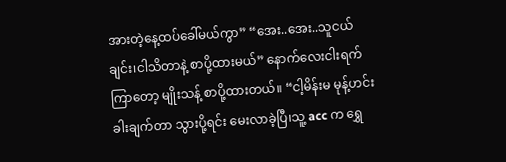အားတဲ့နေ့ထပ်ခေါ်မယ်ကွာ” “အေး..အေး..သူငယ်ချင်း၊ငါသိတာနဲ့ စာပို့ထားမယ်” နောက်လေးငါးရက်ကြာတော့ မျိုးသန့် စာပို့ထားတယ်။ “ငါ့မိန်းမ မုန့်ဟင်းခါးချက်တာ သွားပို့ရင်း မေးလာခဲ့ပြီ၊သူ့ acc က ရွှေ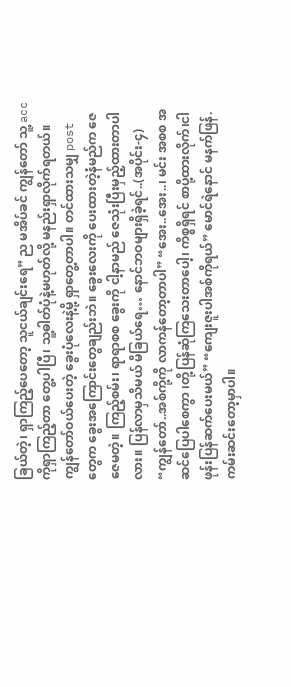ခြယ်တဲ့၊ ရှာကြည့်ပေတော့ သူငယ်ချင်းရေ” ည မအိပ်ခင် ကျွန်တော် သူ့ accကိုရှာကြည့်တာ တွေ့ပါပြီ၊ သူ့ဓါတ်ပုံနဲ့မဟုတ်လို့ မနည်းရှာလိုက်ရတယ်။
ကျွန်တော်ဝယ်ပေးတဲ့ ခွေးပုံလေးနဲ့မို့ ရှာတွေ့တာပါ။ တင်ထားသမျှ post တွေက ခွေးအကြောင်းတွေချည်းဘဲ။ ခွေးလေးကို ပေးထားတဲ့နံမည်က ဇေဇေမတဲ့။ ကြည့်စမ်း၊ ရာရာစစ ခွေးကို ငါ့နာမည် ဇေသုံးပြီးမှည့်ထားတာပါလား။ ပြန်လာမှသိမယ် မိခြယ်ရေ… နောင်ဘဝများရှိခဲ့ရင်..(အပိုင်း-၄) “ကျွန်တော်..အစ်ကို့ကို လာကန်တော့တာပါ” “အေး..အေး..၊ မင်း အစစ အဆင်ပြေပါစေကွာ ၊တို့ပြန်ဆုံကြသေးတာပေါ့၊ ကိစ္စရှိရင် စာပို့ထားလိုက်၊ငါဖုန်းပြန်ဆက်ပေးမယ်” “ကျေးဇူးပါအစ်ကိုရယ်” မောင်ရဲနောင် မနက်ဖြန်.ကမ်းဆင်းတော့မှာပါ။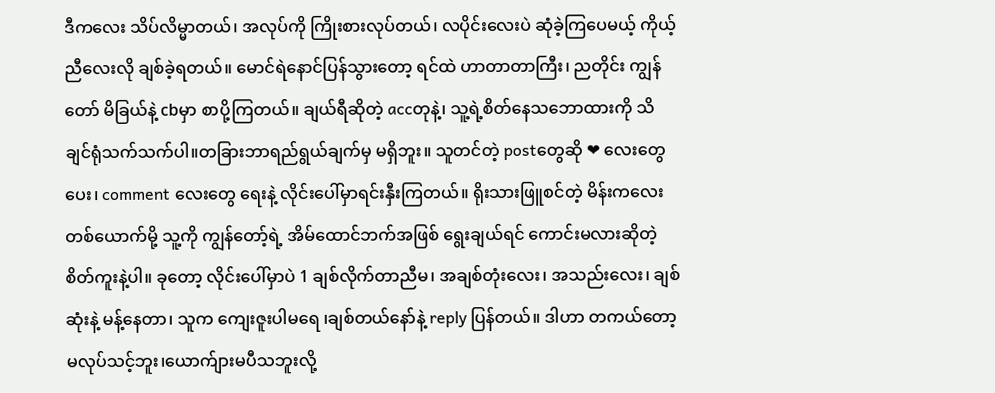ဒီကလေး သိပ်လိမ္မာတယ်၊ အလုပ်ကို ကြိုးစားလုပ်တယ်၊ လပိုင်းလေးပဲ ဆုံခဲ့ကြပေမယ့် ကိုယ့်ညီလေးလို ချစ်ခဲ့ရတယ်။ မောင်ရဲနောင်ပြန်သွားတော့ ရင်ထဲ ဟာတာတာကြီး၊ ညတိုင်း ကျွန်တော် မိခြယ်နဲ့ cbမှာ စာပို့ကြတယ်။ ချယ်ရီဆိုတဲ့ accတုနဲ့၊ သူ့ရဲ့စိတ်နေသဘောထားကို သိချင်ရုံသက်သက်ပါ။တခြားဘာရည်ရွယ်ချက်မှ မရှိဘူး။ သူတင်တဲ့ postတွေဆို ❤ လေးတွေပေး၊ comment လေးတွေ ရေးနဲ့ လိုင်းပေါ်မှာရင်းနှီးကြတယ်။ ရိုးသားဖြူစင်တဲ့ မိန်းကလေးတစ်ယောက်မို့ သူ့ကို ကျွန်တော့်ရဲ့ အိမ်ထောင်ဘက်အဖြစ် ရွေးချယ်ရင် ကောင်းမလားဆိုတဲ့စိတ်ကူးနဲ့ပါ။ ခုတော့ လိုင်းပေါ်မှာပဲ 1 ချစ်လိုက်တာညီမ၊ အချစ်တုံးလေး၊ အသည်းလေး၊ ချစ်ဆုံးနဲ့ မန့်နေတာ၊ သူက ကျေးဇူးပါမရေ ၊ချစ်တယ်နော်နဲ့ reply ပြန်တယ်။ ဒါဟာ တကယ်တော့ မလုပ်သင့်ဘူး၊ယောက်ျားမပီသဘူးလို့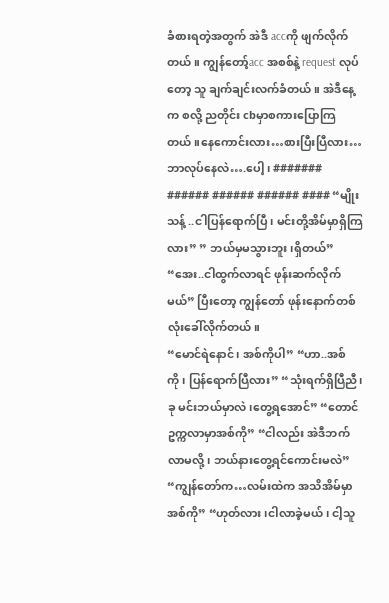ခံစားရတဲ့အတွက် အဲဒီ accကို ဖျက်လိုက်တယ်။ ကျွန်တော့်acc အစစ်နဲ့ request လုပ်တော့ သူ ချက်ချင်းလက်ခံတယ်။ အဲဒီနေ့က စလို့ ညတိုင်း cbမှာစကားပြောကြတယ်။နေကောင်းလား…စားပြီးပြီလား…ဘာလုပ်နေလဲ….ပေါ့၊ ####### ###### ###### ###### #### “မျိုးသန့် ..ငါပြန်ရောက်ပြီ၊ မင်းတို့အိမ်မှာရှိကြလား” ” ဘယ်မှမသွားဘူး၊ရှိတယ်” “အေး..ငါထွက်လာရင် ဖုန်းဆက်လိုက်မယ်” ပြီးတော့ ကျွန်တော် ဖုန်းနောက်တစ်လုံးခေါ်လိုက်တယ်။
“မောင်ရဲနောင်၊ အစ်ကိုပါ” “ဟာ..အစ်ကို၊ ပြန်ရောက်ပြီလား” “သုံးရက်ရှိပြီညီ၊ ခု မင်းဘယ်မှာလဲ၊တွေ့ရအောင်” “တောင်ဥက္ကလာမှာအစ်ကို” “ငါလည်း အဲဒီဘက်လာမလို့၊ ဘယ်နားတွေ့ရင်ကောင်းမလဲ” “ကျွန်တော်က…လမ်းထဲက အသိအိမ်မှာအစ်ကို” “ဟုတ်လား ၊ငါလာခဲ့မယ်၊ ငါ့သူ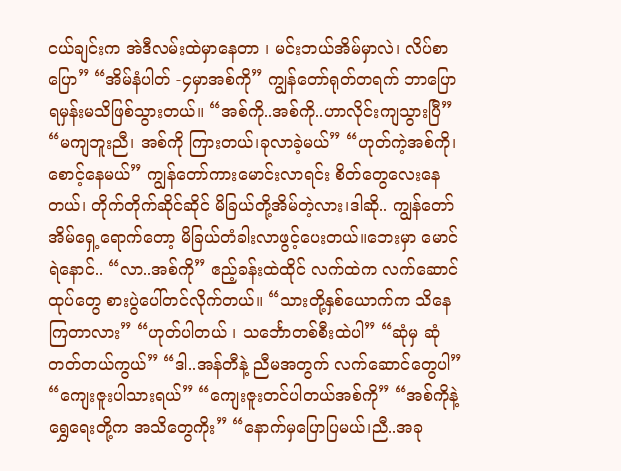ငယ်ချင်းက အဲဒီလမ်းထဲမှာနေတာ ၊ မင်းဘယ်အိမ်မှာလဲ၊ လိပ်စာပြော” “အိမ်နံပါတ် -၄မှာအစ်ကို” ကျွန်တော်ရုတ်တရက် ဘာပြောရမှန်းမသိဖြစ်သွားတယ်။ “အစ်ကို..အစ်ကို..ဟာလိုင်းကျသွားပြီ” “မကျဘူးညီ၊ အစ်ကို ကြားတယ်၊ခုလာခဲ့မယ်” “ဟုတ်ကဲ့အစ်ကို၊စောင့်နေမယ်” ကျွန်တော်ကားမောင်းလာရင်း စိတ်တွေလေးနေတယ်၊ တိုက်တိုက်ဆိုင်ဆိုင် မိခြယ်တို့အိမ်တဲ့လား၊ဒါဆို.. ကျွန်တော်အိမ်ရှေ့ရောက်တော့ မိခြယ်တံခါးလာဖွင့်ပေးတယ်။ဘေးမှာ မောင်ရဲနောင်.. “လာ..အစ်ကို” ဧည့်ခန်းထဲထိုင် လက်ထဲက လက်ဆောင်ထုပ်တွေ စားပွဲပေါ်တင်လိုက်တယ်။ “သားတို့နှစ်ယောက်က သိနေကြတာလား” “ဟုတ်ပါတယ် ၊ သင်္ဘောတစ်စီးထဲပါ” “ဆုံမှ ဆုံတတ်တယ်ကွယ်” “ဒါ..အန်တီနဲ့ ညီမအတွက် လက်ဆောင်တွေပါ” “ကျေးဇူးပါသားရယ်” “ကျေးဇူးတင်ပါတယ်အစ်ကို” “အစ်ကိုနဲ့ ရွှေရေးတို့က အသိတွေကိုး” “နောက်မှပြောပြမယ်၊ညီ..အခု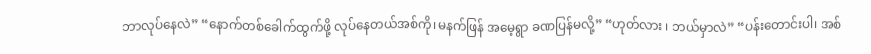ဘာလုပ်နေလဲ” “နောက်တစ်ခေါက်ထွက်ဖို့ လုပ်နေတယ်အစ်ကို၊မနက်ဖြန် အမေ့ရွာ ခဏပြန်မလို့” “ဟုတ်လား ၊ ဘယ်မှာလဲ” “ပန်းတောင်းပါ၊ အစ်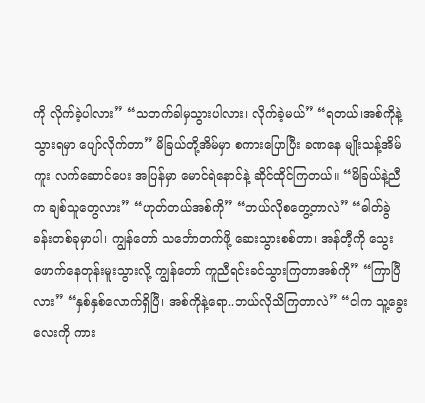ကို လိုက်ခဲ့ပါလား” “သဘက်ခါမှသွားပါလား၊ လိုက်ခဲ့မယ်” “ရတယ်၊အစ်ကိုနဲ့သွားရမှာ ပျော်လိုက်တာ” မိခြယ်တို့အိမ်မှာ စကားပြောပြီး ခဏနေ မျိုးသန့်အိမ်ကူး လက်ဆောင်ပေး အပြန်မှာ မောင်ရဲနောင်နဲ့ ဆိုင်ထိုင်ကြတယ်။ “မိခြယ်နဲ့ညီက ချစ်သူတွေလား” “ဟုတ်တယ်အစ်ကို” “ဘယ်လိုစတွေ့တာလဲ” “ဓါတ်ခွဲခန်းတစ်ခုမှာပါ၊ ကျွန်တော် သင်္ဘောတက်ဖို့ ဆေးသွားစစ်တာ၊ အန်တီ့ကို သွေးဖောက်နေတုန်းမူးသွားလို့ ကျွန်တော် ကူညီရင်းခင်သွားကြတာအစ်ကို” “ကြာပြီလား” “နှစ်နှစ်လောက်ရှိပြီ၊ အစ်ကိုနဲ့ရော..ဘယ်လိုသိကြတာလဲ” “ငါက သူ့ခွေးလေးကို ကား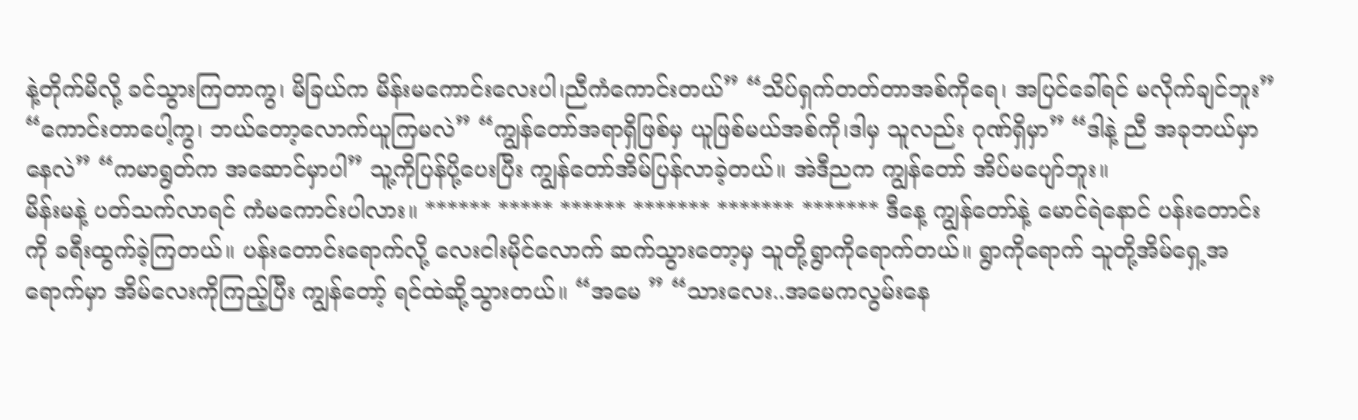နဲ့တိုက်မိလို့ ခင်သွားကြတာကွ၊ မိခြယ်က မိန်းမကောင်းလေးပါ၊ညီကံကောင်းတယ်” “သိပ်ရှက်တတ်တာအစ်ကိုရေ၊ အပြင်ခေါ်ရင် မလိုက်ချင်ဘူး” “ကောင်းတာပေါ့ကွ၊ ဘယ်တော့လောက်ယူကြမလဲ” “ကျွန်တော်အရာရှိဖြစ်မှ ယူဖြစ်မယ်အစ်ကို၊ဒါမှ သူလည်း ဂုဏ်ရှိမှာ” “ဒါနဲ့ ညီ အခုဘယ်မှာနေလဲ” “ကမာရွတ်က အဆောင်မှာပါ” သူ့ကိုပြန်ပို့ပေးပြီး ကျွန်တော်အိမ်ပြန်လာခဲ့တယ်။ အဲဒီညက ကျွန်တော် အိပ်မပျော်ဘူး။
မိန်းမနဲ့ ပတ်သက်လာရင် ကံမကောင်းပါလား။ ****** ***** ****** ******* ******* ******* ဒီနေ့ ကျွန်တော်နဲ့ မောင်ရဲနောင် ပန်းတောင်းကို ခရီးထွက်ခဲ့ကြတယ်။ ပန်းတောင်းရောက်လို့ လေးငါးမိုင်လောက် ဆက်သွားတော့မှ သူတို့ရွာကိုရောက်တယ်။ ရွာကိုရောက် သူတို့အိမ်ရှေ့အရောက်မှာ အိမ်လေးကိုကြည့်ပြီး ကျွန်တော့် ရင်ထဲဆို့သွားတယ်။ “အမေ ” “သားလေး..အမေကလွမ်းနေ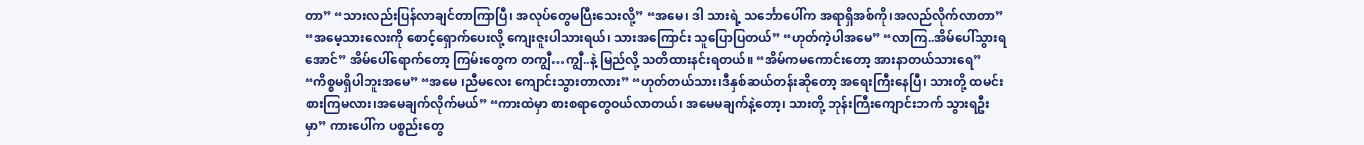တာ” “သားလည်းပြန်လာချင်တာကြာပြီ၊ အလုပ်တွေမပြီးသေးလို့” “အမေ၊ ဒါ သားရဲ့ သင်္ဘောပေါ်က အရာရှိအစ်ကို၊အလည်လိုက်လာတာ” “အမေ့သားလေးကို စောင့်ရှောက်ပေးလို့ ကျေးဇူးပါသားရယ်၊ သားအကြောင်း သူပြောပြတယ်” “ဟုတ်ကဲ့ပါအမေ” “လာကြ..အိမ်ပေါ်သွားရအောင်” အိမ်ပေါ်ရောက်တော့ ကြမ်းတွေက တကျွီ…ကျွီ..နဲ့ မြည်လို့ သတိထားနင်းရတယ်။ “အိမ်ကမကောင်းတော့ အားနာတယ်သားရေ” “ကိစ္စမရှိပါဘူးအမေ” “အမေ ၊ညီမလေး ကျောင်းသွားတာလား” “ဟုတ်တယ်သား၊ဒီနှစ်ဆယ်တန်းဆိုတော့ အရေးကြီးနေပြီ၊ သားတို့ ထမင်းစားကြမလား၊အမေချက်လိုက်မယ်” “ကားထဲမှာ စားစရာတွေဝယ်လာတယ်၊ အမေမချက်နဲ့တော့၊ သားတို့ ဘုန်းကြီးကျောင်းဘက် သွားရဦးမှာ” ကားပေါ်က ပစ္စည်းတွေ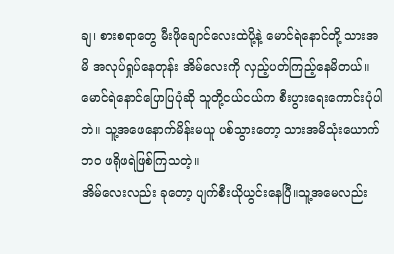ချ၊ စားစရာတွေ မီးဖိုချောင်လေးထဲပို့နဲ့ မောင်ရဲနောင်တို့ သားအမိ အလုပ်ရှုပ်နေတုန်း အိမ်လေးကို လှည့်ပတ်ကြည့်နေမိတယ်။ မောင်ရဲနောင်ပြောပြပုံဆို သူတို့ငယ်ငယ်က စီးပွားရေးကောင်းပုံပါဘဲ။ သူ့အဖေနောက်မိန်းမယူ ပစ်သွားတော့ သားအမိသုံးယောက်ဘဝ ဖရိုဖရဲဖြစ်ကြသတဲ့။
အိမ်လေးလည်း ခုတော့ ပျက်စီးယိုယွင်းနေပြီ။သူ့အမေလည်း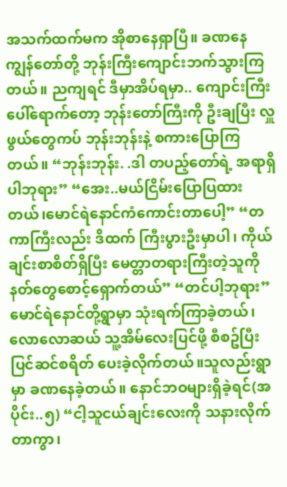အသက်ထက်မက အိုစာနေရှာပြီ။ ခဏနေ ကျွန်တော်တို့ ဘုန်းကြီးကျောင်းဘက်သွားကြတယ်။ ညကျရင် ဒီမှာအိပ်ရမှာ.. ကျောင်းကြီးပေါ်ရောက်တော့ ဘုန်းတော်ကြီးကို ဦးချပြီး လှူဖွယ်တွေကပ် ဘုန်းဘုန်းနဲ့ စကားပြောကြတယ်။ “ဘုန်းဘုန်း. .ဒါ တပည့်တော်ရဲ့ အရာရှိပါဘုရား” “အေး..မယ်ငြိမ်းပြောပြထားတယ်၊မောင်ရဲနောင်ကံကောင်းတာပေါ့” “တကာကြီးလည်း ဒိထက် ကြီးပွားဦးမှာပါ၊ ကိုယ်ချင်းစာစိတ်ရှိပြီး မေတ္တာတရားကြီးတဲ့သူကို နတ်တွေစောင့်ရှောက်တယ်” “တင်ပါ့ဘုရား” မောင်ရဲနောင်တို့ရွာမှာ သုံးရက်ကြာခဲ့တယ်၊ လောလောဆယ် သူ့အိမ်လေးပြင်ဖို့ စီစဥ်ပြီး ပြင်ဆင်စရိတ် ပေးခဲ့လိုက်တယ်။သူလည်းရွာမှာ ခဏနေခဲ့တယ်။ နောင်ဘဝများရှိခဲ့ရင်(အပိုင်း..၅) “ငါ့သူငယ်ချင်းလေးကို သနားလိုက်တာကွာ၊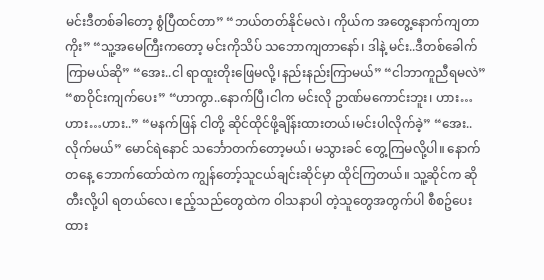မင်းဒီတစ်ခါတော့ စွံပြီထင်တာ” “ဘယ်တတ်နိုင်မလဲ၊ ကိုယ်က အတွေ့နောက်ကျတာကိုး” “သူ့အမေကြီးကတော့ မင်းကိုသိပ် သဘောကျတာနော်၊ ဒါနဲ့ မင်း..ဒီတစ်ခေါက်ကြာမယ်ဆို” “အေး..ငါ ရာထူးတိုးဖြေမလို့၊နည်းနည်းကြာမယ်” “ငါဘာကူညီရမလဲ” “စာဝိုင်းကျက်ပေး” “ဟာကွာ..နောက်ပြီ၊ငါက မင်းလို ဥာဏ်မကောင်းဘူး၊ ဟား…ဟား…ဟား..” “မနက်ဖြန် ငါတို့ ဆိုင်ထိုင်ဖို့ချိန်းထားတယ်၊မင်းပါလိုက်ခဲ့” “အေး..လိုက်မယ်” မောင်ရဲနောင် သင်္ဘောတက်တော့မယ်၊ မသွားခင် တွေ့ကြမလို့ပါ။ နောက်တနေ့ ဘောက်ထော်ထဲက ကျွန်တော့်သူငယ်ချင်းဆိုင်မှာ ထိုင်ကြတယ်။ သူ့ဆိုင်က ဆို တီးလို့ပါ ရတယ်လေ၊ ဧည့်သည်တွေထဲက ဝါသနာပါ တဲ့သူတွေအတွက်ပါ စီစဥ်ပေးထား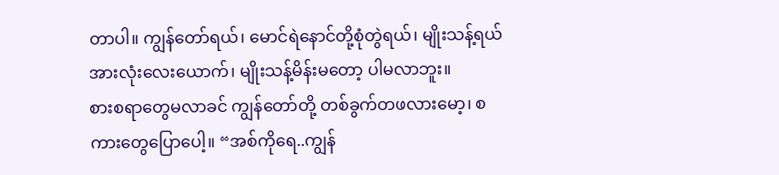တာပါ။ ကျွန်တော်ရယ်၊ မောင်ရဲနောင်တို့စုံတွဲရယ်၊ မျိုးသန့်ရယ် အားလုံးလေးယောက်၊ မျိုးသန့်မိန်းမတော့ ပါမလာဘူး။
စားစရာတွေမလာခင် ကျွန်တော်တို့ တစ်ခွက်တဖလားမော့၊ စကားတွေပြောပေါ့။ “အစ်ကိုရေ..ကျွန်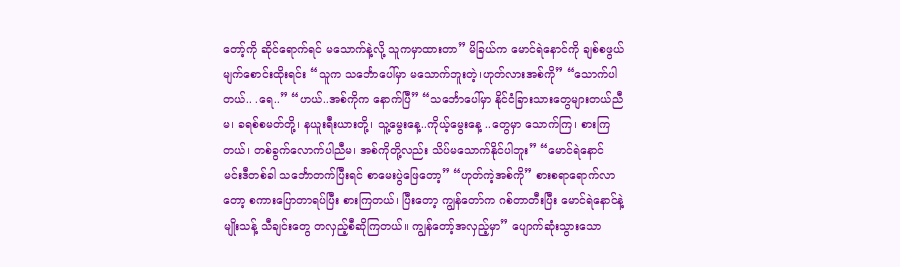တော့်ကို ဆိုင်ရောက်ရင် မသောက်နဲ့လို့ သူကမှာထားတာ” မိခြယ်က မောင်ရဲနောင်ကို ချစ်စဖွယ် မျက်စောင်းထိုးရင်း “သူက သင်္ဘောပေါ်မှာ မသောက်ဘူးတဲ့၊ဟုတ်လားအစ်ကို” “သောက်ပါတယ်.. .ရေ..” “ဟယ်..အစ်ကိုက နောက်ပြီ” “သင်္ဘောပေါ်မှာ နိုင်ငံခြားသားတွေများတယ်ညီမ၊ ခရစ်စမတ်တို့၊ နယူးရီးယားတို့၊ သူ့မွေးနေ့..ကိုယ့်မွေးနေ့ ..တွေမှာ သောက်ကြ၊ စားကြတယ်၊ တစ်ခွက်လောက်ပါညီမ၊ အစ်ကိုတို့လည်း သိပ်မသောက်နိုင်ပါဘူး” “မောင်ရဲနောင် မင်းဒီတစ်ခါ သင်္ဘောတက်ပြီးရင် စာမေးပွဲဖြေတော့” “ဟုတ်ကဲ့အစ်ကို” စားစရာရောက်လာတော့ စကားပြောတာရပ်ပြီး စားကြတယ်၊ ပြီးတော့ ကျွန်တော်က ဂစ်တာတီးပြီး မောင်ရဲနောင်နဲ့မျိုးသန့် သီချင်းတွေ တလှည့်စီဆိုကြတယ်။ ကျွန်တော့်အလှည့်မှာ” ပျောက်ဆုံးသွားသော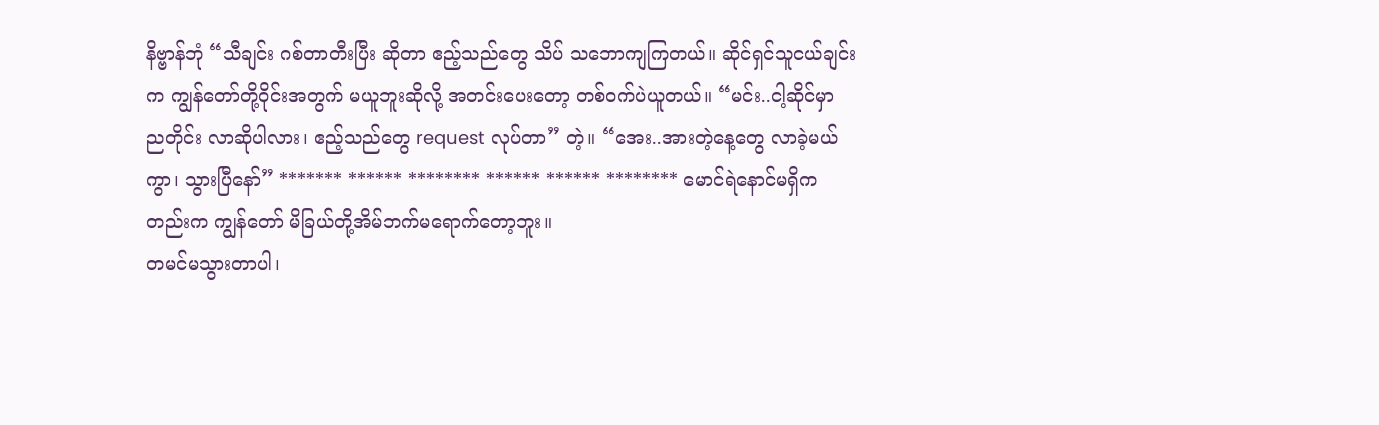နိဗ္ဗာန်ဘုံ “သီချင်း ဂစ်တာတီးပြီး ဆိုတာ ဧည့်သည်တွေ သိပ် သဘောကျကြတယ်။ ဆိုင်ရှင်သူငယ်ချင်းက ကျွန်တော်တို့ဝိုင်းအတွက် မယူဘူးဆိုလို့ အတင်းပေးတော့ တစ်ဝက်ပဲယူတယ်။ “မင်း..ငါ့ဆိုင်မှာ ညတိုင်း လာဆိုပါလား၊ ဧည့်သည်တွေ request လုပ်တာ” တဲ့။ “အေး..အားတဲ့နေ့တွေ လာခဲ့မယ်ကွာ၊ သွားပြီနော်” ******* ****** ******** ****** ****** ******** မောင်ရဲနောင်မရှိကတည်းက ကျွန်တော် မိခြယ်တို့အိမ်ဘက်မရောက်တော့ဘူး။
တမင်မသွားတာပါ၊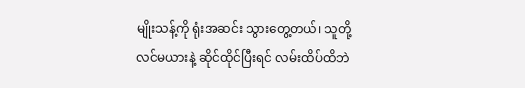မျိုးသန့်ကို ရုံးအဆင်း သွားတွေ့တယ်၊ သူတို့လင်မယားနဲ့ ဆိုင်ထိုင်ပြီးရင် လမ်းထိပ်ထိဘဲ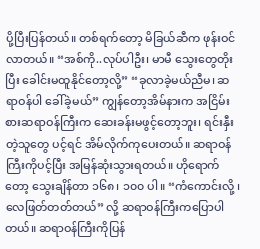ပို့ပြီးပြန်တယ်။ တစ်ရက်တော့ မိခြယ်ဆီက ဖုန်းဝင်လာတယ်။ “အစ်ကို..လုပ်ပါဦး၊ မာမီ သွေးတွေတိုးပြီး ခေါင်းမထူနိုင်တော့လို့” “ခုလာခဲ့မယ်ညီမ၊ ဆရာဝန်ပါ ခေါ်ခဲ့မယ်” ကျွန်တော့အိမ်နားက အငြိမ်းစားဆရာဝန်ကြီးက ဆေးခန်းမဖွင့်တော့ဘူး၊ ရင်းနှီးတဲ့သူတွေ ပင့်ရင် အိမ်လိုက်ကုပေးတယ်။ ဆရာဝန်ကြီးကိုပင့်ပြီး အမြန်ဆုံးသွားရတယ်။ ဟိုရောက်တော့ သွေးချိန်တာ ၁၆၈၊ ၁၀၀ ပါ။ “ကံကောင်းလို့ ၊ လေဖြတ်တတ်တယ်” လို့ ဆရာဝန်ကြီးကပြောပါတယ်။ ဆရာဝန်ကြီးကိုပြန်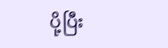ပို့ပြီး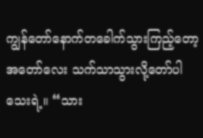ကျွန်တော်နောက်တခေါက်သွားကြည့်တော့ အတော်လေး သက်သာသွားလို့တော်ပါသေးရဲ့။ “သား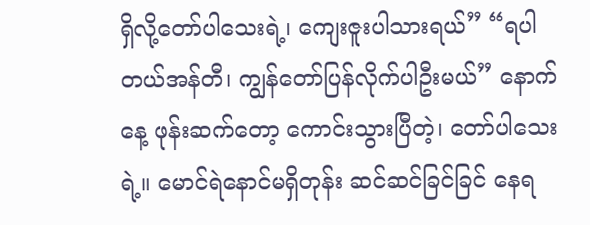ရှိလို့တော်ပါသေးရဲ့၊ ကျေးဇူးပါသားရယ်” “ရပါတယ်အန်တီ၊ ကျွန်တော်ပြန်လိုက်ပါဦးမယ်” နောက်နေ့ ဖုန်းဆက်တော့ ကောင်းသွားပြီတဲ့၊ တော်ပါသေးရဲ့။ မောင်ရဲနောင်မရှိတုန်း ဆင်ဆင်ခြင်ခြင် နေရ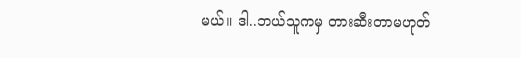မယ်။ ဒါ..ဘယ်သူကမှ တားဆီးတာမဟုတ်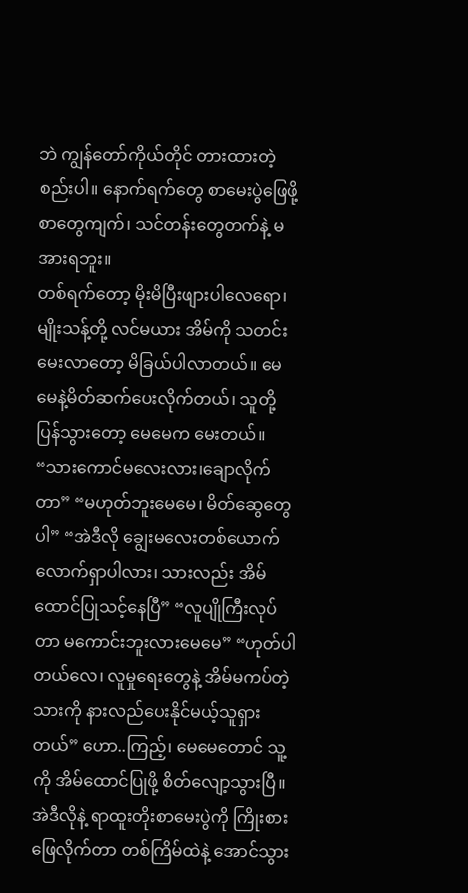ဘဲ ကျွန်တော်ကိုယ်တိုင် တားထားတဲ့စည်းပါ။ နောက်ရက်တွေ စာမေးပွဲဖြေဖို့ စာတွေကျက်၊ သင်တန်းတွေတက်နဲ့ မအားရဘူး။
တစ်ရက်တော့ မိုးမိပြီးဖျားပါလေရော၊ မျိုးသန့်တို့ လင်မယား အိမ်ကို သတင်းမေးလာတော့ မိခြယ်ပါလာတယ်။ မေမေနဲ့မိတ်ဆက်ပေးလိုက်တယ်၊ သူတို့ပြန်သွားတော့ မေမေက မေးတယ်။ “သားကောင်မလေးလား၊ချောလိုက်တာ” “မဟုတ်ဘူးမေမေ၊ မိတ်ဆွေတွေပါ” “အဲဒီလို ချွေးမလေးတစ်ယောက်လောက်ရှာပါလား၊ သားလည်း အိမ်ထောင်ပြုသင့်နေပြီ” “လူပျိုကြီးလုပ်တာ မကောင်းဘူးလားမေမေ” “ဟုတ်ပါတယ်လေ၊ လူမှုရေးတွေနဲ့ အိမ်မကပ်တဲ့ သားကို နားလည်ပေးနိုင်မယ့်သူရှားတယ်” ဟော..ကြည့်၊ မေမေတောင် သူ့ကို အိမ်ထောင်ပြုဖို့ စိတ်လျော့သွားပြီ။ အဲဒီလိုနဲ့ ရာထူးတိုးစာမေးပွဲကို ကြိုးစားဖြေလိုက်တာ တစ်ကြိမ်ထဲနဲ့ အောင်သွား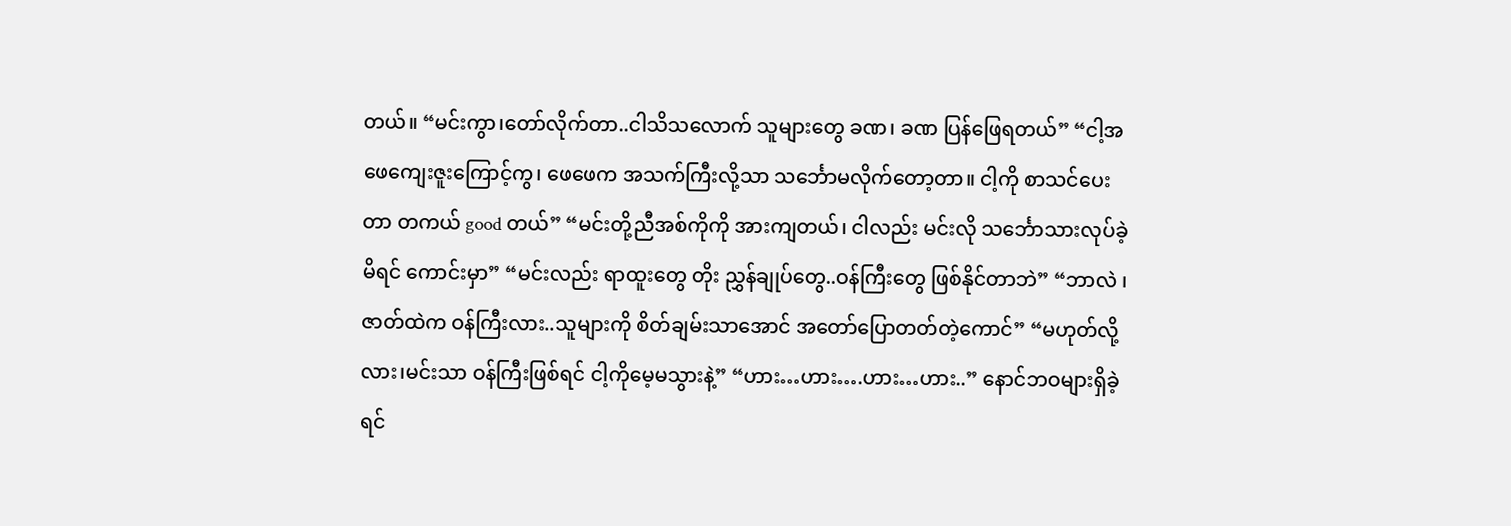တယ်။ “မင်းကွာ၊တော်လိုက်တာ..ငါသိသလောက် သူများတွေ ခဏ၊ ခဏ ပြန်ဖြေရတယ်” “ငါ့အဖေကျေးဇူးကြောင့်ကွ၊ ဖေဖေက အသက်ကြီးလို့သာ သင်္ဘောမလိုက်တော့တာ။ ငါ့ကို စာသင်ပေးတာ တကယ် good တယ်” “မင်းတို့ညီအစ်ကိုကို အားကျတယ်၊ ငါလည်း မင်းလို သင်္ဘောသားလုပ်ခဲ့မိရင် ကောင်းမှာ” “မင်းလည်း ရာထူးတွေ တိုး ညွှန်ချုပ်တွေ..ဝန်ကြီးတွေ ဖြစ်နိုင်တာဘဲ” “ဘာလဲ ၊ဇာတ်ထဲက ဝန်ကြီးလား..သူများကို စိတ်ချမ်းသာအောင် အတော်ပြောတတ်တဲ့ကောင်” “မဟုတ်လို့လား၊မင်းသာ ဝန်ကြီးဖြစ်ရင် ငါ့ကိုမေ့မသွားနဲ့” “ဟား…ဟား….ဟား…ဟား..” နောင်ဘဝများရှိခဲ့ရင်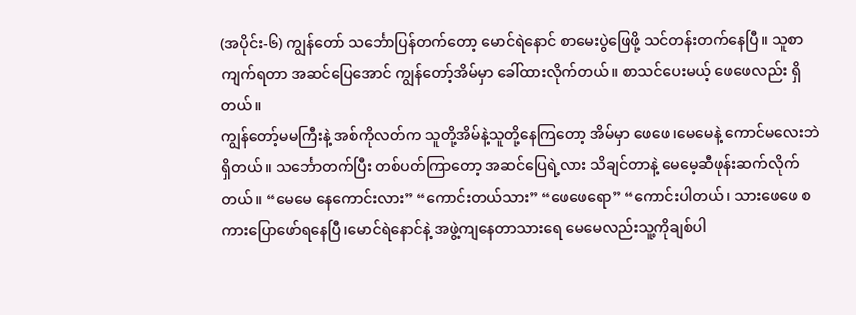(အပိုင်း-၆) ကျွန်တော် သင်္ဘောပြန်တက်တော့ မောင်ရဲနောင် စာမေးပွဲဖြေဖို့ သင်တန်းတက်နေပြီ။ သူစာကျက်ရတာ အဆင်ပြေအောင် ကျွန်တော့်အိမ်မှာ ခေါ်ထားလိုက်တယ်။ စာသင်ပေးမယ့် ဖေဖေလည်း ရှိတယ်။
ကျွန်တော့်မမကြီးနဲ့ အစ်ကိုလတ်က သူတို့အိမ်နဲ့သူတို့နေကြတော့ အိမ်မှာ ဖေဖေ၊မေမေနဲ့ ကောင်မလေးဘဲ ရှိတယ်။ သင်္ဘောတက်ပြီး တစ်ပတ်ကြာတော့ အဆင်ပြေရဲ့လား သိချင်တာနဲ့ မေမေ့ဆီဖုန်းဆက်လိုက်တယ်။ “မေမေ နေကောင်းလား” “ကောင်းတယ်သား” “ဖေဖေရော” “ကောင်းပါတယ်၊ သားဖေဖေ စကားပြောဖော်ရနေပြီ၊မောင်ရဲနောင်နဲ့ အဖွဲ့ကျနေတာသားရေ မေမေလည်းသူ့ကိုချစ်ပါ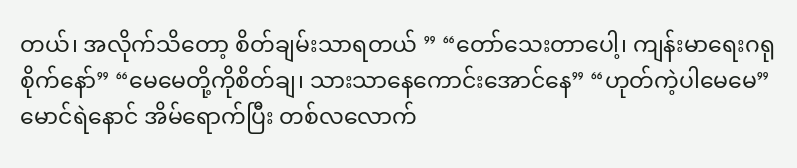တယ်၊ အလိုက်သိတော့ စိတ်ချမ်းသာရတယ် ” “တော်သေးတာပေါ့၊ ကျန်းမာရေးဂရုစိုက်နော်” “မေမေတို့ကိုစိတ်ချ၊ သားသာနေကောင်းအောင်နေ” “ဟုတ်ကဲ့ပါမေမေ” မောင်ရဲနောင် အိမ်ရောက်ပြီး တစ်လလောက်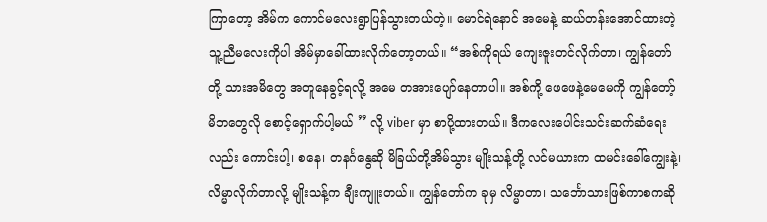ကြာတော့ အိမ်က ကောင်မလေးရွာပြန်သွားတယ်တဲ့။ မောင်ရဲနောင် အမေနဲ့ ဆယ်တန်းအောင်ထားတဲ့ သူ့ညီမလေးကိုပါ အိမ်မှာခေါ်ထားလိုက်တော့တယ်။ “အစ်ကိုရယ် ကျေးဇူးတင်လိုက်တာ၊ ကျွန်တော်တို့ သားအမိတွေ အတူနေခွင့်ရလို့ အမေ တအားပျော်နေတာပါ။ အစ်ကို့ ဖေဖေနဲ့မေမေကို ကျွန်တော့်မိဘတွေလို စောင့်ရှောက်ပါ့မယ် ” လို့ viber မှာ စာပို့ထားတယ်။ ဒီကလေးပေါင်းသင်းဆက်ဆံရေးလည်း ကောင်းပါ့၊ စနေ၊ တနင်္ဂနွေဆို မိခြယ်တို့အိမ်သွား မျိုးသန့်တို့ လင်မယားက ထမင်းခေါ်ကျွေးနဲ့၊ လိမ္မာလိုက်တာလို့ မျိုးသန့်က ချီးကျူးတယ်။ ကျွန်တော်က ခုမှ လိမ္မာတာ၊ သင်္ဘောသားဖြစ်ကာစကဆို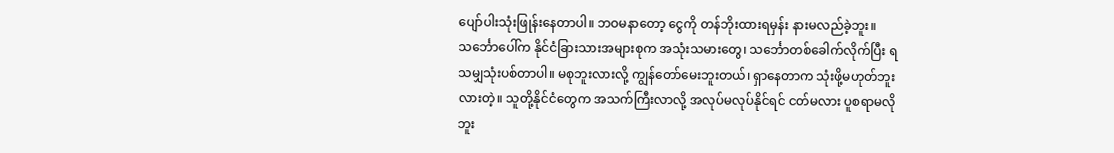ပျော်ပါးသုံးဖြုန်းနေတာပါ။ ဘဝမနာတော့ ငွေကို တန်ဘိုးထားရမှန်း နားမလည်ခဲ့ဘူး။
သင်္ဘောပေါ်က နိုင်ငံခြားသားအများစုက အသုံးသမားတွေ၊ သင်္ဘောတစ်ခေါက်လိုက်ပြီး ရသမျှသုံးပစ်တာပါ။ မစုဘူးလားလို့ ကျွန်တော်မေးဘူးတယ်၊ ရှာနေတာက သုံးဖို့မဟုတ်ဘူးလားတဲ့။ သူတို့နိုင်ငံတွေက အသက်ကြီးလာလို့ အလုပ်မလုပ်နိုင်ရင် ငတ်မလား ပူစရာမလိုဘူး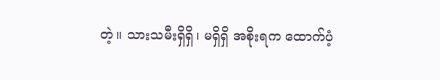တဲ့။ သားသမီးရှိရှိ၊ မရှိရှိ အစိုးရက ထောက်ပံ့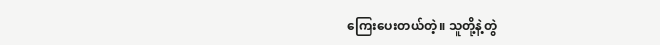ကြေးပေးတယ်တဲ့။ သူတို့နဲ့တွဲ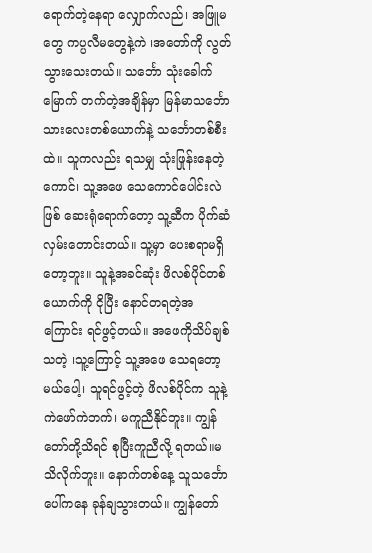ရောက်တဲ့နေရာ လျှောက်လည်၊ အဖြူမတွေ ကပ္ပလီမတွေနဲ့ကဲ ၊အတော်ကို လွတ်သွားသေးတယ်။ သင်္ဘော သုံးခေါက်မြောက် တက်တဲ့အချိန်မှာ မြန်မာသင်္ဘောသားလေးတစ်ယောက်နဲ့ သင်္ဘောတစ်စီးထဲ။ သူကလည်း ရသမျှ သုံးဖြုန်းနေတဲ့ကောင်၊ သူ့အဖေ သေကောင်ပေါင်းလဲဖြစ် ဆေးရုံရောက်တော့ သူ့ဆီက ပိုက်ဆံလှမ်းတောင်းတယ်။ သူ့မှာ ပေးစရာမရှိတော့ဘူး။ သူနဲ့အခင်ဆုံး ဖိလစ်ပိုင်တစ်ယောက်ကို ငိုပြီး နောင်တရတဲ့အကြောင်း ရင်ဖွင့်တယ်။ အဖေကိုသိပ်ချစ်သတဲ့ ၊သူ့ကြောင့် သူ့အဖေ သေရတော့မယ်ပေါ့၊ သူရင်ဖွင့်တဲ့ ဖိလစ်ပိုင်က သူနဲ့ ကဲဖော်ကဲဘက်၊ မကူညီနိုင်ဘူး။ ကျွန်တော်တို့သိရင် စုပြီးကူညီလို့ ရတယ်။မသိလိုက်ဘူး။ နောက်တစ်နေ့ သူသင်္ဘောပေါ်ကနေ ခုန်ချသွားတယ်။ ကျွန်တော်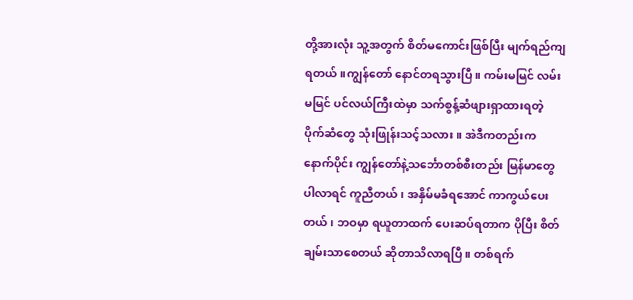တို့အားလုံး သူ့အတွက် စိတ်မကောင်းဖြစ်ပြီး မျက်ရည်ကျရတယ်။ကျွန်တော် နောင်တရသွားပြီ။ ကမ်းမမြင် လမ်းမမြင် ပင်လယ်ကြီးထဲမှာ သက်စွန့်ဆံဖျားရှာထားရတဲ့ ပိုက်ဆံတွေ သုံးဖြုန်းသင့်သလား။ အဲဒီကတည်းက နောက်ပိုင်း ကျွန်တော်နဲ့သင်္ဘောတစ်စီးတည်း မြန်မာတွေပါလာရင် ကူညီတယ်၊ အနှိမ်မခံရအောင် ကာကွယ်ပေးတယ်၊ ဘဝမှာ ရယူတာထက် ပေးဆပ်ရတာက ပိုပြီး စိတ်ချမ်းသာစေတယ် ဆိုတာသိလာရပြီ။ တစ်ရက်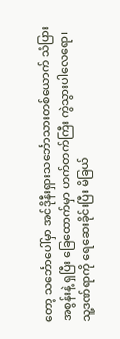တော့ သင်္ဘောပေါ်မှာ အင်ဒိုနီးရှားသင်္ဘောသားတစ်ယောက် သံပြားအစွန်းနဲ့ ရှပြီး ခြေထောက်မှာ ဟက်တက်ကြီး ကွဲသွားပါလေရော၊ သူ့ဒဏ်ရာကို ရေဆေးခိုင်းပြီး မိခြယ်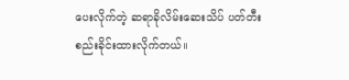ပေးလိုက်တဲ့ ဆရာခိုလိမ်းဆေးသိပ် ပတ်တီးစည်းခိုင်းထားလိုက်တယ်။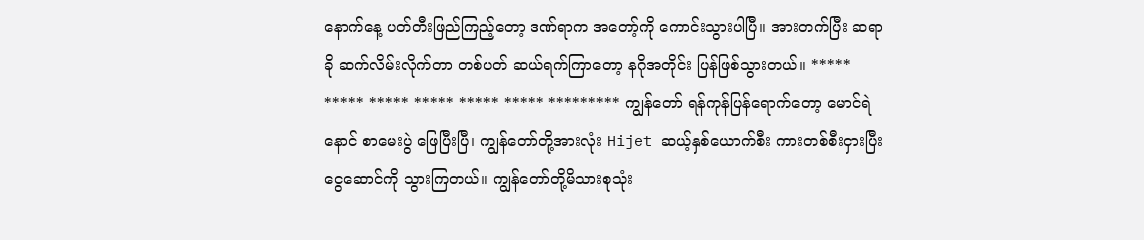နောက်နေ့ ပတ်တီးဖြည်ကြည့်တော့ ဒဏ်ရာက အတော့်ကို ကောင်းသွားပါပြီ။ အားတက်ပြီး ဆရာခို ဆက်လိမ်းလိုက်တာ တစ်ပတ် ဆယ်ရက်ကြာတော့ နဂိုအတိုင်း ပြန်ဖြစ်သွားတယ်။ ***** ***** ***** ***** ***** ***** ********* ကျွန်တော် ရန်ကုန်ပြန်ရောက်တော့ မောင်ရဲနောင် စာမေးပွဲ ဖြေပြီးပြီ၊ ကျွန်တော်တို့အားလုံး Hijet ဆယ့်နှစ်ယောက်စီး ကားတစ်စီးငှားပြီး ငွေဆောင်ကို သွားကြတယ်။ ကျွန်တော်တို့မိသားစုသုံး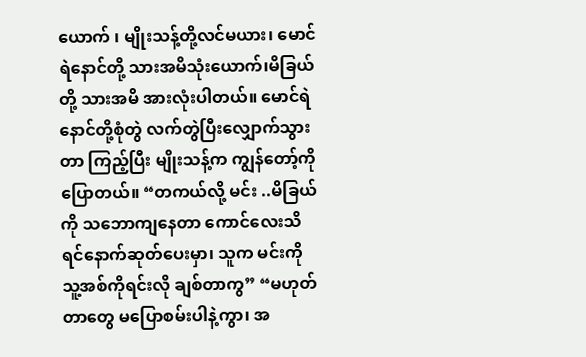ယောက် ၊ မျိုးသန့်တို့လင်မယား၊ မောင်ရဲနောင်တို့ သားအမိသုံးယောက်၊မိခြယ်တို့ သားအမိ အားလုံးပါတယ်။ မောင်ရဲနောင်တို့စုံတွဲ လက်တွဲပြီးလျှောက်သွားတာ ကြည့်ပြီး မျိုးသန့်က ကျွန်တော့်ကိုပြောတယ်။ “တကယ်လို့ မင်း ..မိခြယ်ကို သဘောကျနေတာ ကောင်လေးသိရင်နောက်ဆုတ်ပေးမှာ၊ သူက မင်းကို သူ့အစ်ကိုရင်းလို ချစ်တာကွ” “မဟုတ်တာတွေ မပြောစမ်းပါနဲ့ကွာ၊ အ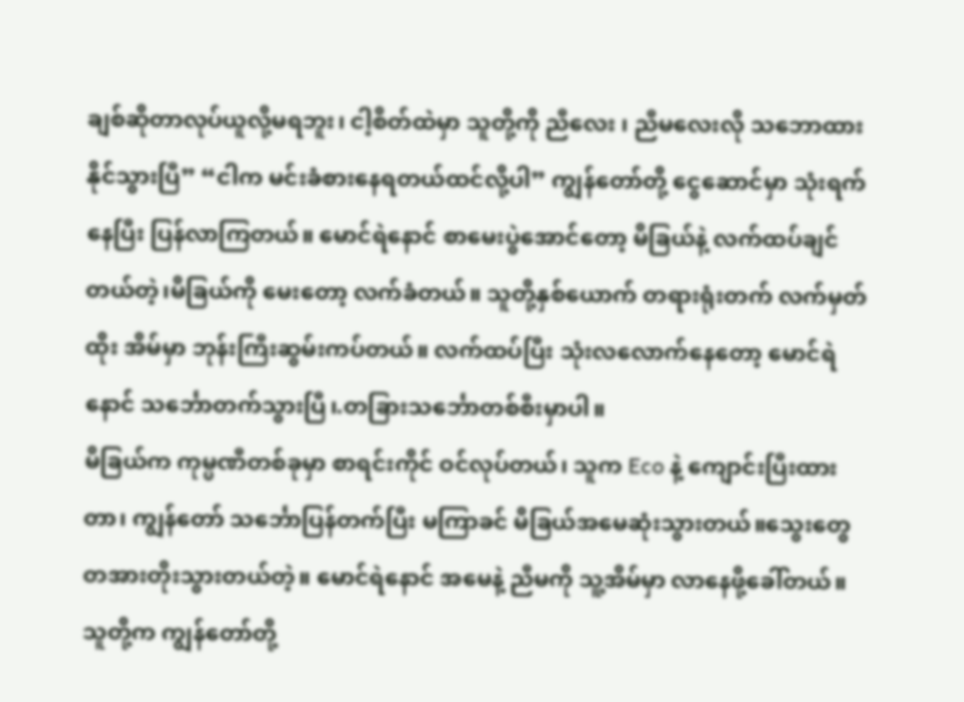ချစ်ဆိုတာလုပ်ယူလို့မရဘူး၊ ငါ့စိတ်ထဲမှာ သူတို့ကို ညီလေး ၊ ညီမလေးလို သဘောထားနိုင်သွားပြီ” “ငါက မင်းခံစားနေရတယ်ထင်လို့ပါ” ကျွန်တော်တို့ ငွေဆောင်မှာ သုံးရက်နေပြီး ပြန်လာကြတယ်။ မောင်ရဲနောင် စာမေးပွဲအောင်တော့ မိခြယ်နဲ့ လက်ထပ်ချင်တယ်တဲ့၊မိခြယ်ကို မေးတော့ လက်ခံတယ်။ သူတို့နှစ်ယောက် တရားရုံးတက် လက်မှတ်ထိုး အိမ်မှာ ဘုန်းကြီးဆွမ်းကပ်တယ်။ လက်ထပ်ပြီး သုံးလလောက်နေတော့ မောင်ရဲနောင် သင်္ဘောတက်သွားပြီ၊.တခြားသင်္ဘောတစ်စီးမှာပါ။
မိခြယ်က ကုမ္ပဏီတစ်ခုမှာ စာရင်းကိုင် ဝင်လုပ်တယ်၊ သူက Eco နဲ့ ကျောင်းပြီးထားတာ၊ ကျွန်တော် သင်္ဘောပြန်တက်ပြီး မကြာခင် မိခြယ်အမေဆုံးသွားတယ်။သွေးတွေတအားတိုးသွားတယ်တဲ့။ မောင်ရဲနောင် အမေနဲ့ ညီမကို သူ့အိမ်မှာ လာနေဖို့ခေါ်တယ်။ သူတို့က ကျွန်တော်တို့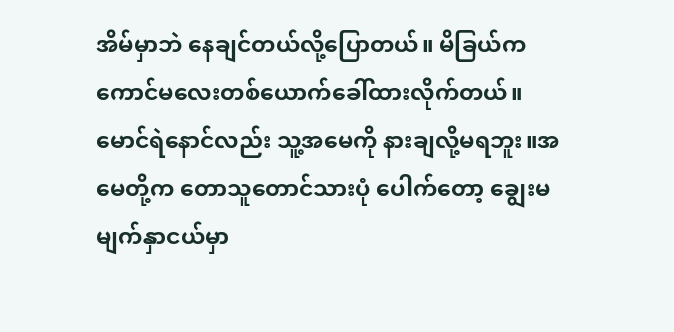အိမ်မှာဘဲ နေချင်တယ်လို့ပြောတယ်။ မိခြယ်က ကောင်မလေးတစ်ယောက်ခေါ်ထားလိုက်တယ်။ မောင်ရဲနောင်လည်း သူ့အမေကို နားချလို့မရဘူး။အမေတို့က တောသူတောင်သားပုံ ပေါက်တော့ ချွေးမမျက်နှာငယ်မှာ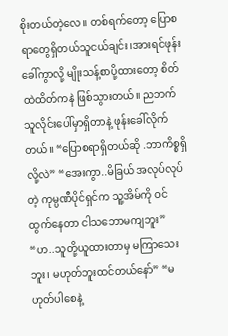စိုးတယ်တဲ့လေ။ တစ်ရက်တော့ ပြောစရာတွေရှိတယ်သူငယ်ချင်း၊အားရင်ဖုန်းခေါ်ကွာလို့ မျိုးသန့်စာပို့ထားတော့ စိတ်ထဲထိတ်ကနဲ ဖြစ်သွားတယ်။ ညဘက် သူလိုင်းပေါ်မှာရှိတာနဲ့ ဖုန်းခေါ်လိုက်တယ်။ “ပြောစရာရှိတယ်ဆို .ဘာကိစ္စရှိလို့လဲ” “အေးကွာ..မိခြယ် အလုပ်လုပ်တဲ့ ကုမ္ပဏီပိုင်ရှင်က သူ့အိမ်ကို ဝင်ထွက်နေတာ ငါသဘောမကျဘူး” “ဟ..သူတို့ယူထားတာမှ မကြာသေးဘူး၊ မဟုတ်ဘူးထင်တယ်နော်” “မဟုတ်ပါစေနဲ့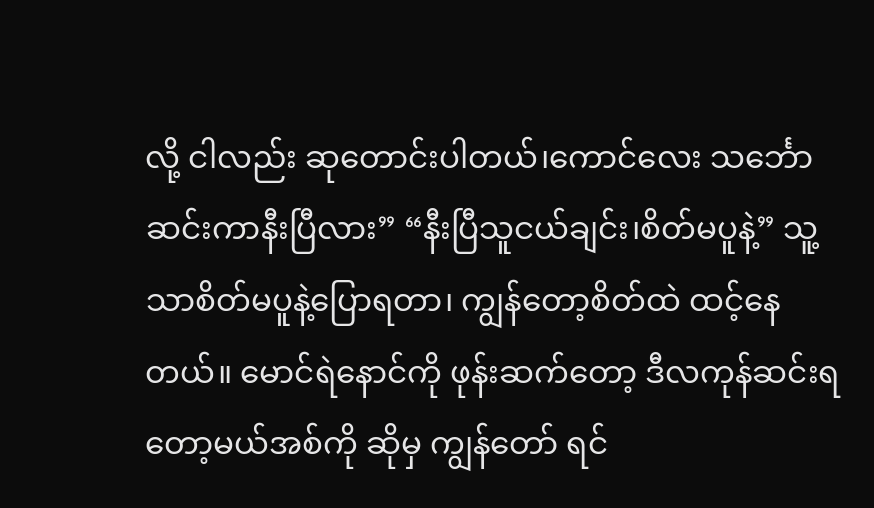လို့ ငါလည်း ဆုတောင်းပါတယ်၊ကောင်လေး သင်္ဘောဆင်းကာနီးပြီလား” “နီးပြီသူငယ်ချင်း၊စိတ်မပူနဲ့” သူ့သာစိတ်မပူနဲ့ပြောရတာ၊ ကျွန်တော့စိတ်ထဲ ထင့်နေတယ်။ မောင်ရဲနောင်ကို ဖုန်းဆက်တော့ ဒီလကုန်ဆင်းရတော့မယ်အစ်ကို ဆိုမှ ကျွန်တော် ရင်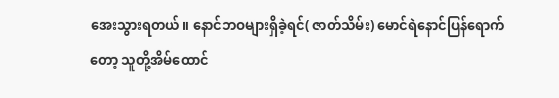အေးသွားရတယ်။ နောင်ဘဝများရှိခဲ့ရင်( ဇာတ်သိမ်း) မောင်ရဲနောင်ပြန်ရောက်တော့ သူတို့အိမ်ထောင်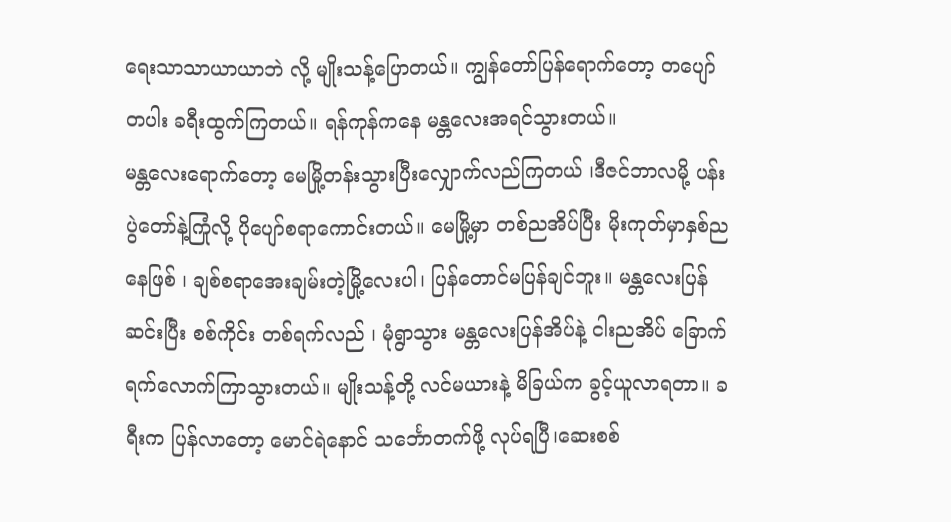ရေးသာသာယာယာဘဲ လို့ မျိုးသန့်ပြောတယ်။ ကျွန်တော်ပြန်ရောက်တော့ တပျော်တပါး ခရီးထွက်ကြတယ်။ ရန်ကုန်ကနေ မန္တလေးအရင်သွားတယ်။
မန္တလေးရောက်တော့ မေမြို့တန်းသွားပြီးလျှောက်လည်ကြတယ် ၊ဒီဇင်ဘာလမို့ ပန်းပွဲတော်နဲ့ကြုံလို့ ပိုပျော်စရာကောင်းတယ်။ မေမြို့မှာ တစ်ညအိပ်ပြီး မိုးကုတ်မှာနှစ်ညနေဖြစ် ၊ ချစ်စရာအေးချမ်းတဲ့မြို့လေးပါ၊ ပြန်တောင်မပြန်ချင်ဘူး။ မန္တလေးပြန်ဆင်းပြီး စစ်ကိုင်း တစ်ရက်လည် ၊ မုံရွာသွား မန္တလေးပြန်အိပ်နဲ့ ငါးညအိပ် ခြောက်ရက်လောက်ကြာသွားတယ်။ မျိုးသန့်တို့ လင်မယားနဲ့ မိခြယ်က ခွင့်ယူလာရတာ။ ခရီးက ပြန်လာတော့ မောင်ရဲနောင် သင်္ဘောတက်ဖို့ လုပ်ရပြီ၊ဆေးစစ်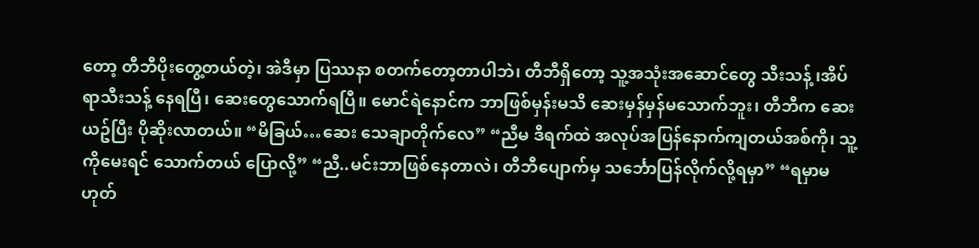တော့ တီဘီပိုးတွေ့တယ်တဲ့၊ အဲဒီမှာ ပြဿနာ စတက်တော့တာပါဘဲ၊ တီဘီရှိတော့ သူ့အသုံးအဆောင်တွေ သီးသန့် ၊အိပ်ရာသီးသန့် နေရပြီ၊ ဆေးတွေသောက်ရပြီ။ မောင်ရဲနောင်က ဘာဖြစ်မှန်းမသိ ဆေးမှန်မှန်မသောက်ဘူး၊ တီဘီက ဆေးယဥ်ပြီး ပိုဆိုးလာတယ်။ “မိခြယ်…ဆေး သေချာတိုက်လေ” “ညီမ ဒီရက်ထဲ အလုပ်အပြန်နောက်ကျတယ်အစ်ကို၊ သူ့ကိုမေးရင် သောက်တယ် ပြောလို့” “ညီ..မင်းဘာဖြစ်နေတာလဲ၊ တီဘီပျောက်မှ သင်္ဘောပြန်လိုက်လို့ရမှာ” “ရမှာမဟုတ်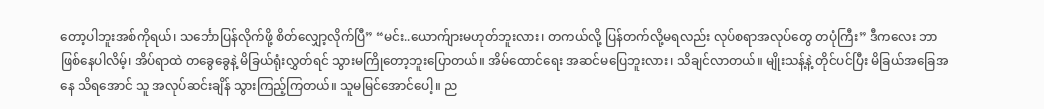တော့ပါဘူးအစ်ကိုရယ်၊ သင်္ဘောပြန်လိုက်ဖို့ စိတ်လျှော့လိုက်ပြီ” “မင်း..ယောက်ျားမဟုတ်ဘူးလား၊ တကယ်လို့ ပြန်တက်လို့မရလည်း လုပ်စရာအလုပ်တွေ တပုံကြီး” ဒီကလေး ဘာဖြစ်နေပါလိမ့်၊ အိပ်ရာထဲ တခွေခွေနဲ့ မိခြယ်ရုံးလွှတ်ရင် သွားမကြိုတော့ဘူးပြောတယ်။ အိမ်ထောင်ရေး အဆင်မပြေဘူးလား၊ သိချင်လာတယ်။ မျိုးသန့်နဲ့ တိုင်ပင်ပြီး မိခြယ်အခြေအနေ သိရအောင် သူ အလုပ်ဆင်းချိန် သွားကြည့်ကြတယ်။ သူမမြင်အောင်ပေါ့။ ည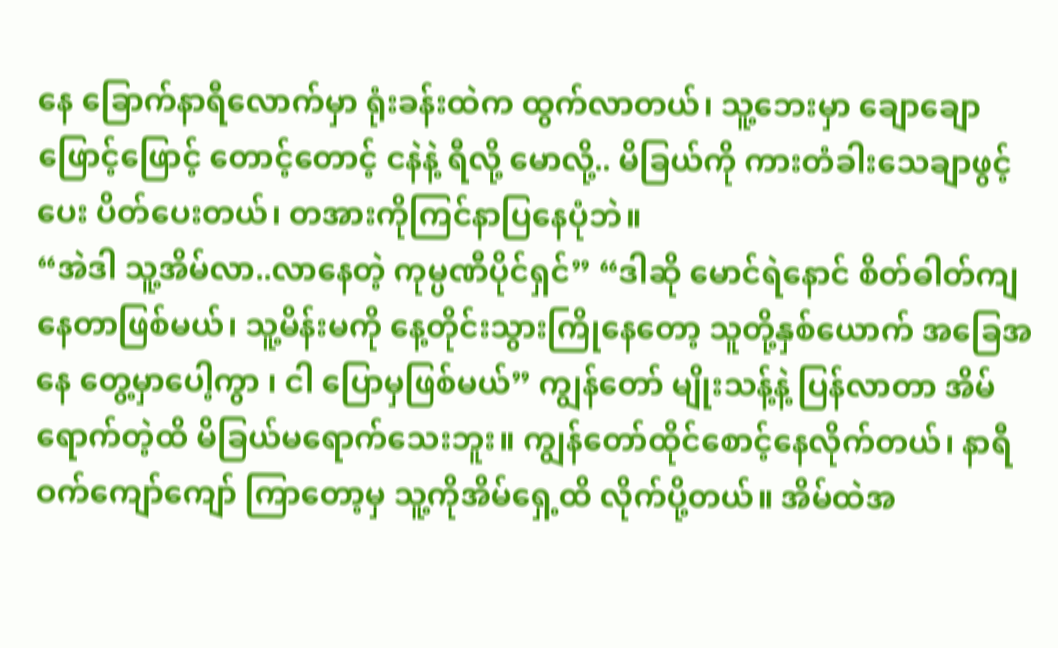နေ ခြောက်နာရီလောက်မှာ ရုံးခန်းထဲက ထွက်လာတယ်၊ သူ့ဘေးမှာ ချောချော ဖြောင့်ဖြောင့် တောင့်တောင့် ငနဲနဲ့ ရီလို့ မောလို့.. မိခြယ်ကို ကားတံခါးသေချာဖွင့်ပေး ပိတ်ပေးတယ်၊ တအားကိုကြင်နာပြနေပုံဘဲ။
“အဲဒါ သူ့အိမ်လာ..လာနေတဲ့ ကုမ္ပဏီပိုင်ရှင်” “ဒါဆို မောင်ရဲနောင် စိတ်ဓါတ်ကျနေတာဖြစ်မယ်၊ သူ့မိန်းမကို နေ့တိုင်းသွားကြိုနေတော့ သူတို့နှစ်ယောက် အခြေအနေ တွေ့မှာပေါ့ကွာ ၊ ငါ ပြောမှဖြစ်မယ်” ကျွန်တော် မျိုးသန့်နဲ့ ပြန်လာတာ အိမ်ရောက်တဲ့ထိ မိခြယ်မရောက်သေးဘူး။ ကျွန်တော်ထိုင်စောင့်နေလိုက်တယ်၊ နာရီဝက်ကျော်ကျော် ကြာတော့မှ သူ့ကိုအိမ်ရှေ့ထိ လိုက်ပို့တယ်။ အိမ်ထဲအ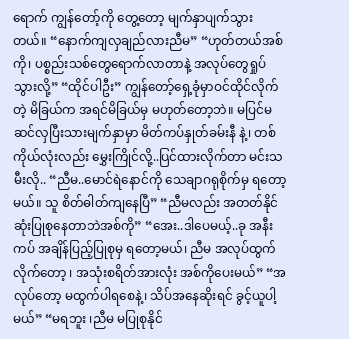ရောက် ကျွန်တော့်ကို တွေ့တော့ မျက်နှာပျက်သွားတယ်။ “နောက်ကျလှချည်လားညီမ” “ဟုတ်တယ်အစ်ကို၊ ပစ္စည်းသစ်တွေရောက်လာတာနဲ့ အလုပ်တွေရှုပ်သွားလို့” “ထိုင်ပါဦး” ကျွန်တော့်ရှေ့ခုံမှာဝင်ထိုင်လိုက်တဲ့ မိခြယ်က အရင်မိခြယ်မှ မဟုတ်တော့ဘဲ။ မပြင်မဆင်လှပြီးသားမျက်နှာမှာ မိတ်ကပ်နှုတ်ခမ်းနီ နဲ့၊ တစ်ကိုယ်လုံးလည်း မွှေးကြိုင်လို့..ပြင်ထားလိုက်တာ မင်းသမီးလို.. “ညီမ..မောင်ရဲနောင်ကို သေချာဂရုစိုက်မှ ရတော့မယ်။ သူ စိတ်ဓါတ်ကျနေပြီ” “ညီမလည်း အတတ်နိုင်ဆုံးပြုစုနေတာဘဲအစ်ကို” “အေး..ဒါပေမယ့်..ခု အနီးကပ် အချိန်ပြည့်ပြုစုမှ ရတော့မယ်၊ ညီမ အလုပ်ထွက်လိုက်တော့ ၊ အသုံးစရိတ်အားလုံး အစ်ကိုပေးမယ်” “အလုပ်တော့ မထွက်ပါရစေနဲ့၊ သိပ်အနေဆိုးရင် ခွင့်ယူပါ့မယ်” “မရဘူး ၊ညီမ မပြုစုနိုင်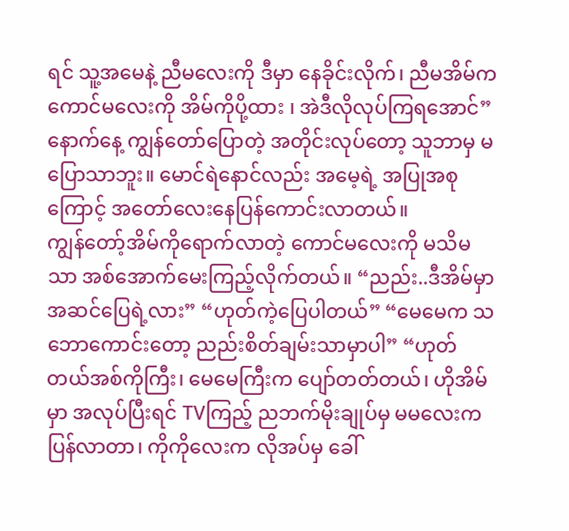ရင် သူ့အမေနဲ့ ညီမလေးကို ဒီမှာ နေခိုင်းလိုက်၊ ညီမအိမ်က ကောင်မလေးကို အိမ်ကိုပို့ထား ၊ အဲဒီလိုလုပ်ကြရအောင်” နောက်နေ့ ကျွန်တော်ပြောတဲ့ အတိုင်းလုပ်တော့ သူဘာမှ မပြောသာဘူး။ မောင်ရဲနောင်လည်း အမေ့ရဲ့ အပြုအစုကြောင့် အတော်လေးနေပြန်ကောင်းလာတယ်။
ကျွန်တော့်အိမ်ကိုရောက်လာတဲ့ ကောင်မလေးကို မသိမသာ အစ်အောက်မေးကြည့်လိုက်တယ်။ “ညည်း..ဒီအိမ်မှာ အဆင်ပြေရဲ့လား” “ဟုတ်ကဲ့ပြေပါတယ်” “မေမေက သဘောကောင်းတော့ ညည်းစိတ်ချမ်းသာမှာပါ” “ဟုတ်တယ်အစ်ကိုကြီး၊ မေမေကြီးက ပျော်တတ်တယ်၊ ဟိုအိမ်မှာ အလုပ်ပြီးရင် TVကြည့် ညဘက်မိုးချုပ်မှ မမလေးကပြန်လာတာ၊ ကိုကိုလေးက လိုအပ်မှ ခေါ်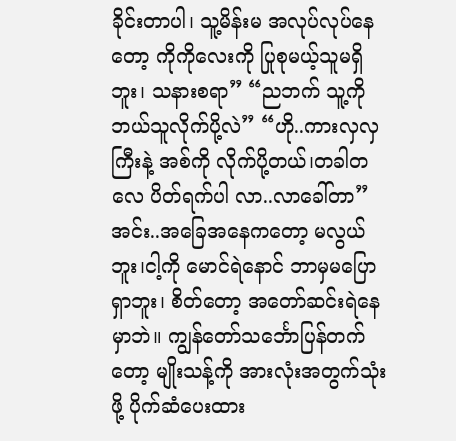ခိုင်းတာပါ၊ သူ့မိန်းမ အလုပ်လုပ်နေတော့ ကိုကိုလေးကို ပြုစုမယ့်သူမရှိဘူး၊ သနားစရာ” “ညဘက် သူ့ကို ဘယ်သူလိုက်ပို့လဲ” “ဟို..ကားလှလှကြီးနဲ့ အစ်ကို လိုက်ပို့တယ်၊တခါတလေ ပိတ်ရက်ပါ လာ..လာခေါ်တာ” အင်း..အခြေအနေကတော့ မလွယ်ဘူး၊ငါ့ကို မောင်ရဲနောင် ဘာမှမပြောရှာဘူး၊ စိတ်တော့ အတော်ဆင်းရဲနေမှာဘဲ။ ကျွန်တော်သင်္ဘောပြန်တက်တော့ မျိုးသန့်ကို အားလုံးအတွက်သုံးဖို့ ပိုက်ဆံပေးထား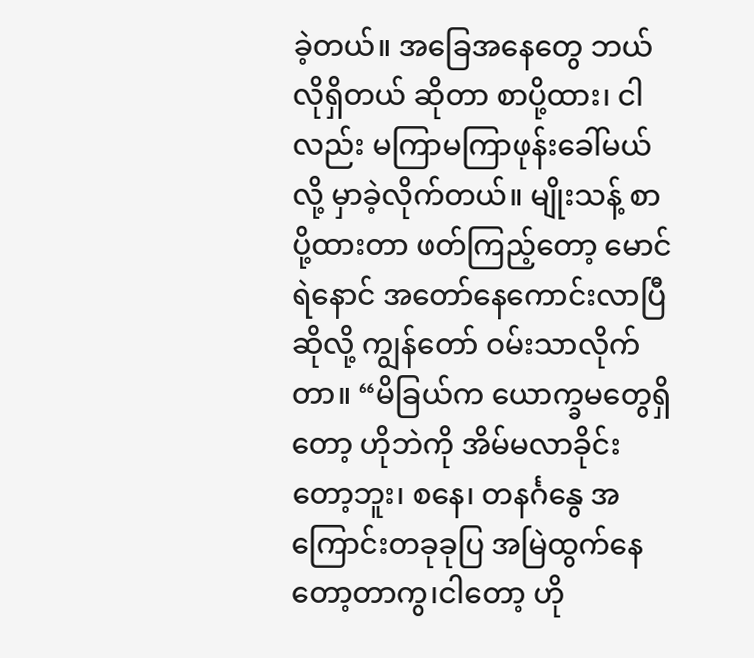ခဲ့တယ်။ အခြေအနေတွေ ဘယ်လိုရှိတယ် ဆိုတာ စာပို့ထား၊ ငါလည်း မကြာမကြာဖုန်းခေါ်မယ်လို့ မှာခဲ့လိုက်တယ်။ မျိုးသန့် စာပို့ထားတာ ဖတ်ကြည့်တော့ မောင်ရဲနောင် အတော်နေကောင်းလာပြီဆိုလို့ ကျွန်တော် ဝမ်းသာလိုက်တာ။ “မိခြယ်က ယောက္ခမတွေရှိတော့ ဟိုဘဲကို အိမ်မလာခိုင်းတော့ဘူး၊ စနေ၊ တနင်္ဂနွေ အကြောင်းတခုခုပြ အမြဲထွက်နေတော့တာကွ၊ငါတော့ ဟို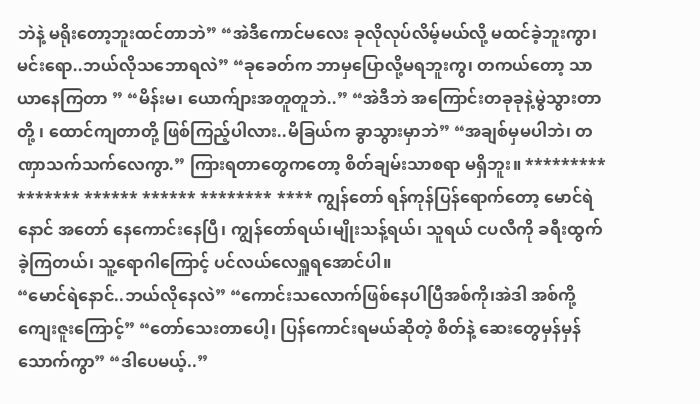ဘဲနဲ့ မရိုးတော့ဘူးထင်တာဘဲ” “အဲဒီကောင်မလေး ခုလိုလုပ်လိမ့်မယ်လို့ မထင်ခဲ့ဘူးကွာ၊မင်းရော..ဘယ်လိုသဘောရလဲ” “ခုခေတ်က ဘာမှပြောလို့မရဘူးကွ၊ တကယ်တော့ သာယာနေကြတာ ” “မိန်းမ၊ ယောက်ျားအတူတူဘဲ..” “အဲဒီဘဲ အကြောင်းတခုခုနဲ့မွဲသွားတာတို့ ၊ ထောင်ကျတာတို့ ဖြစ်ကြည့်ပါလား..မိခြယ်က ခွာသွားမှာဘဲ” “အချစ်မှမပါဘဲ၊ တဏှာသက်သက်လေကွာ.” ကြားရတာတွေကတော့ စိတ်ချမ်းသာစရာ မရှိဘူး။ ********* ******* ****** ****** ******** **** ကျွန်တော် ရန်ကုန်ပြန်ရောက်တော့ မောင်ရဲနောင် အတော် နေကောင်းနေပြီ၊ ကျွန်တော်ရယ်၊မျိုးသန့်ရယ်၊ သူရယ် ငပလီကို ခရီးထွက်ခဲ့ကြတယ်၊ သူ့ရောဂါကြောင့် ပင်လယ်လေရှူရအောင်ပါ။
“မောင်ရဲနောင်..ဘယ်လိုနေလဲ” “ကောင်းသလောက်ဖြစ်နေပါပြီအစ်ကို၊အဲဒါ အစ်ကို့ကျေးဇူးကြောင့်” “တော်သေးတာပေါ့၊ ပြန်ကောင်းရမယ်ဆိုတဲ့ စိတ်နဲ့ ဆေးတွေမှန်မှန်သောက်ကွာ” “ဒါပေမယ့်..”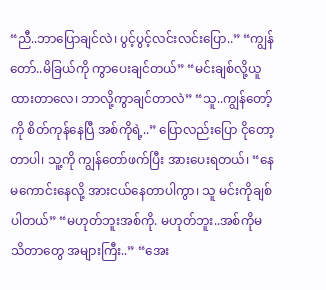“ညီ..ဘာပြောချင်လဲ၊ ပွင့်ပွင့်လင်းလင်းပြော..” “ကျွန်တော်..မိခြယ်ကို ကွာပေးချင်တယ်” “မင်းချစ်လို့ယူထားတာလေ၊ ဘာလို့ကွာချင်တာလဲ” “သူ..ကျွန်တော့်ကို စိတ်ကုန်နေပြီ အစ်ကိုရဲ့..” ပြောလည်းပြော ငိုတော့တာပါ၊ သူ့ကို ကျွန်တော်ဖက်ပြီး အားပေးရတယ်၊ “နေမကောင်းနေလို့ အားငယ်နေတာပါကွာ၊ သူ မင်းကိုချစ်ပါတယ်” “မဟုတ်ဘူးအစ်ကို. မဟုတ်ဘူး..အစ်ကိုမသိတာတွေ အများကြီး..” “အေး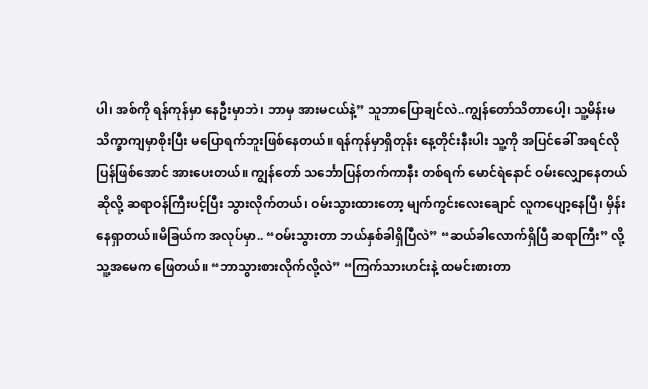ပါ၊ အစ်ကို ရန်ကုန်မှာ နေဦးမှာဘဲ၊ ဘာမှ အားမငယ်နဲ့” သူဘာပြောချင်လဲ..ကျွန်တော်သိတာပေါ့၊ သူ့မိန်းမ သိက္ခာကျမှာစိုးပြီး မပြောရက်ဘူးဖြစ်နေတယ်။ ရန်ကုန်မှာရှိတုန်း နေ့တိုင်းနီးပါး သူ့ကို အပြင်ခေါ် အရင်လို ပြန်ဖြစ်အောင် အားပေးတယ်။ ကျွန်တော် သင်္ဘောပြန်တက်ကာနီး တစ်ရက် မောင်ရဲနောင် ဝမ်းလျှောနေတယ်ဆိုလို့ ဆရာဝန်ကြီးပင့်ပြီး သွားလိုက်တယ်၊ ဝမ်းသွားထားတော့ မျက်ကွင်းလေးချောင် လူကပျော့နေပြီ၊ မှိန်းနေရှာတယ်။မိခြယ်က အလုပ်မှာ.. “ဝမ်းသွားတာ ဘယ်နှစ်ခါရှိပြီလဲ” “ဆယ်ခါလောက်ရှိပြီ ဆရာကြီး” လို့ သူ့အမေက ဖြေတယ်။ “ဘာသွားစားလိုက်လို့လဲ” “ကြက်သားဟင်းနဲ့ ထမင်းစားတာ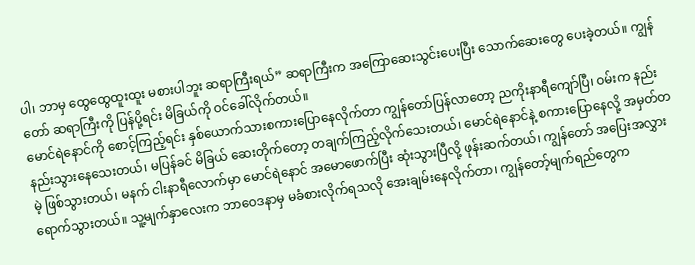ပါ၊ ဘာမှ ထွေထွေထူးထူး မစားပါဘူး ဆရာကြီးရယ်” ဆရာကြီးက အကြောဆေးသွင်းပေးပြီး သောက်ဆေးတွေ ပေးခဲ့တယ်။ ကျွန်တော် ဆရာကြီးကို ပြန်ပို့ရင်း မိခြယ်ကို ဝင်ခေါ်လိုက်တယ်။
မောင်ရဲနောင်ကို စောင့်ကြည့်ရင်း နှစ်ယောက်သားစကားပြောနေလိုက်တာ ကျွန်တော်ပြန်လာတော့ ညကိုးနာရီကျော်ပြီ၊ ဝမ်းက နည်းနည်းသွားနေသေးတယ်၊ မပြန်ခင် မိခြယ် ဆေးတိုက်တော့ တချက်ကြည့်လိုက်သေးတယ်၊ မောင်ရဲနောင်နဲ့ စကားပြောနေလို့ အမှတ်တမဲ့ ဖြစ်သွားတယ်၊ မနက် ငါးနာရီလောက်မှာ မောင်ရဲနောင် အမောဖောက်ပြီး ဆုံးသွားပြီလို့ ဖုန်းဆက်တယ်၊ ကျွန်တော် အပြေးအလွှားရောက်သွားတယ်။ သူ့မျက်နှာလေးက ဘာဝေဒနာမှ မခံစားလိုက်ရသလို အေးချမ်းနေလိုက်တာ၊ ကျွန်တော့်မျက်ရည်တွေက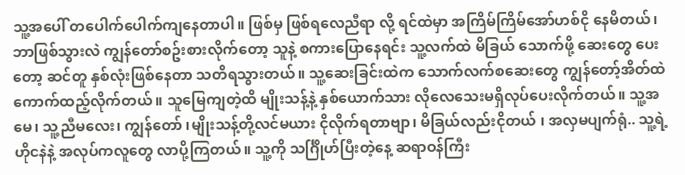သူ့အပေါ် တပေါက်ပေါက်ကျနေတာပါ။ ဖြစ်မှ ဖြစ်ရလေညီရာ လို့ ရင်ထဲမှာ အကြိမ်ကြိမ်အော်ဟစ်ငို နေမိတယ်၊ ဘာဖြစ်သွားလဲ ကျွန်တော်စဥ်းစားလိုက်တော့ သူနဲ့ စကားပြောနေရင်း သူ့လက်ထဲ မိခြယ် သောက်ဖို့ ဆေးတွေ ပေးတော့ ဆင်တူ နှစ်လုံးဖြစ်နေတာ သတိရသွားတယ်။ သူ့ဆေးခြင်းထဲက သောက်လက်စဆေးတွေ ကျွန်တော့်အိတ်ထဲ ကောက်ထည့်လိုက်တယ်။ သူမြေကျတဲ့ထိ မျိုးသန့်နဲ့ နှစ်ယောက်သား လိုလေသေးမရှိလုပ်ပေးလိုက်တယ်။ သူ့အမေ၊ သူ့ညီမလေး၊ ကျွန်တော် ၊မျိုးသန့်တို့လင်မယား ငိုလိုက်ရတာဗျာ၊ မိခြယ်လည်းငိုတယ် ၊ အလှမပျက်ရုံ.. သူ့ရဲ့ ဟိုငနဲနဲ့ အလုပ်ကလူတွေ လာပို့ကြတယ်။ သူ့ကို သင်္ဂြိုဟ်ပြီးတဲ့နေ့ ဆရာဝန်ကြီး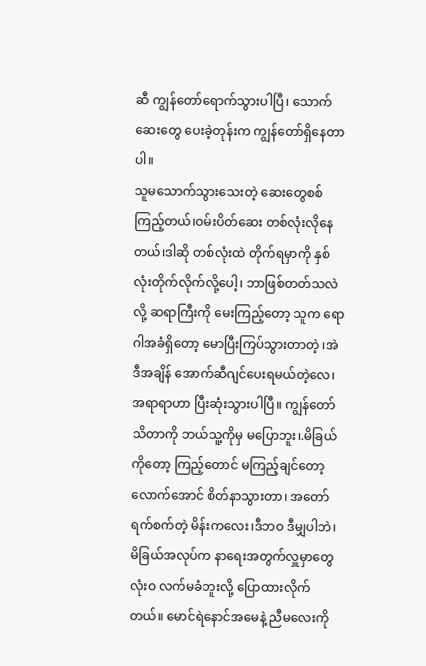ဆီ ကျွန်တော်ရောက်သွားပါပြီ၊ သောက်ဆေးတွေ ပေးခဲ့တုန်းက ကျွန်တော်ရှိနေတာပါ။
သူမသောက်သွားသေးတဲ့ ဆေးတွေစစ်ကြည့်တယ်၊ဝမ်းပိတ်ဆေး တစ်လုံးလိုနေတယ်၊ဒါဆို တစ်လုံးထဲ တိုက်ရမှာကို နှစ်လုံးတိုက်လိုက်လို့ပေါ့၊ ဘာဖြစ်တတ်သလဲလို့ ဆရာကြီးကို မေးကြည့်တော့ သူက ရောဂါအခံရှိတော့ မောပြီးကြပ်သွားတာတဲ့ ၊အဲဒီအချိန် အောက်ဆီဂျင်ပေးရမယ်တဲ့လေ၊ အရာရာဟာ ပြီးဆုံးသွားပါပြီ။ ကျွန်တော်သိတာကို ဘယ်သူ့ကိုမှ မပြောဘူး၊.မိခြယ်ကိုတော့ ကြည့်တောင် မကြည့်ချင်တော့လောက်အောင် စိတ်နာသွားတာ၊ အတော်ရက်စက်တဲ့ မိန်းကလေး၊ဒီဘဝ ဒီမျှပါဘဲ၊ မိခြယ်အလုပ်က နာရေးအတွက်လှူမှာတွေ လုံးဝ လက်မခံဘူးလို့ ပြောထားလိုက်တယ်။ မောင်ရဲနောင်အမေနဲ့ ညီမလေးကို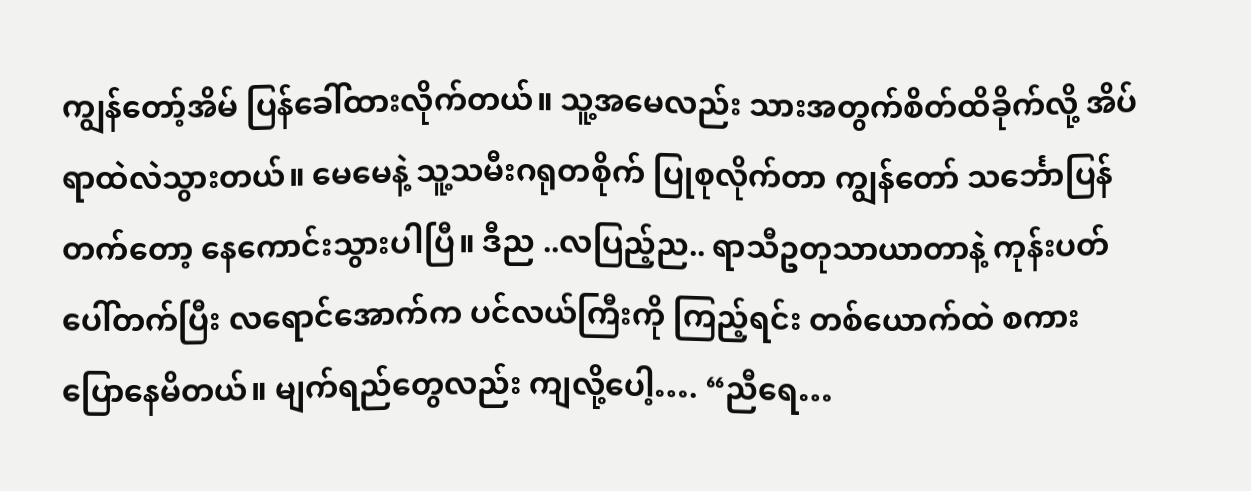ကျွန်တော့်အိမ် ပြန်ခေါ်ထားလိုက်တယ်။ သူ့အမေလည်း သားအတွက်စိတ်ထိခိုက်လို့ အိပ်ရာထဲလဲသွားတယ်။ မေမေနဲ့ သူ့သမီးဂရုတစိုက် ပြုစုလိုက်တာ ကျွန်တော် သင်္ဘောပြန်တက်တော့ နေကောင်းသွားပါပြီ။ ဒီည ..လပြည့်ည.. ရာသီဥတုသာယာတာနဲ့ ကုန်းပတ်ပေါ်တက်ပြီး လရောင်အောက်က ပင်လယ်ကြီးကို ကြည့်ရင်း တစ်ယောက်ထဲ စကားပြောနေမိတယ်။ မျက်ရည်တွေလည်း ကျလို့ပေါ့…. “ညီရေ…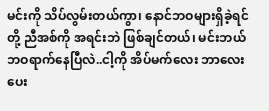မင်းကို သိပ်လွမ်းတယ်ကွာ၊ နောင်ဘဝများရှိခဲ့ရင် တို့ ညီအစ်ကို အရင်းဘဲ ဖြစ်ချင်တယ်၊ မင်းဘယ်ဘဝရာက်နေပြီလဲ..ငါ့ကို အိပ်မက်လေး ဘာလေး ပေး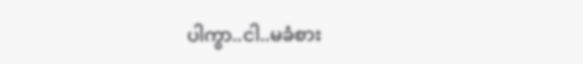ပါကွာ..ငါ..မခံစား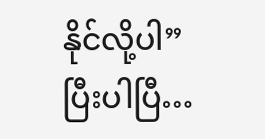နိုင်လို့ပါ”
ပြီးပါပြီ…